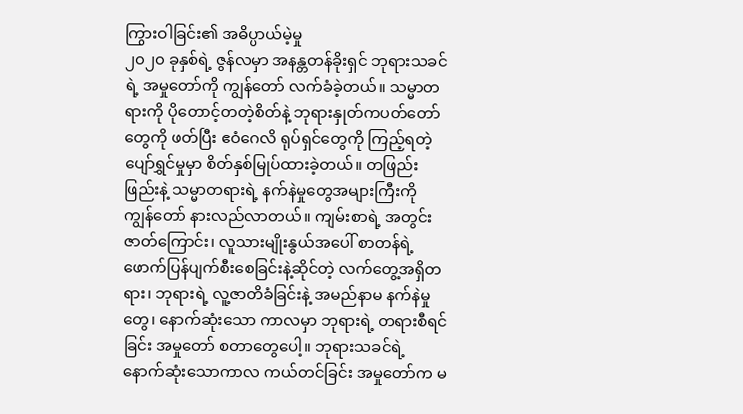ကြွားဝါခြင်း၏ အဓိပ္ပာယ်မဲ့မှု
၂၀၂၀ ခုနှစ်ရဲ့ ဇွန်လမှာ အနန္တတန်ခိုးရှင် ဘုရားသခင်ရဲ့ အမှုတော်ကို ကျွန်တော် လက်ခံခဲ့တယ်။ သမ္မာတရားကို ပိုတောင့်တတဲ့စိတ်နဲ့ ဘုရားနှုတ်ကပတ်တော်တွေကို ဖတ်ပြီး ဧဝံဂေလိ ရုပ်ရှင်တွေကို ကြည့်ရတဲ့ ပျော်ရွှင်မှုမှာ စိတ်နှစ်မြုပ်ထားခဲ့တယ်။ တဖြည်းဖြည်းနဲ့ သမ္မာတရားရဲ့ နက်နဲမှုတွေအများကြီးကို ကျွန်တော် နားလည်လာတယ်။ ကျမ်းစာရဲ့ အတွင်းဇာတ်ကြောင်း၊ လူသားမျိုးနွယ်အပေါ် စာတန်ရဲ့ ဖောက်ပြန်ပျက်စီးစေခြင်းနဲ့ဆိုင်တဲ့ လက်တွေ့အရှိတရား၊ ဘုရားရဲ့ လူ့ဇာတိခံခြင်းနဲ့ အမည်နာမ နက်နဲမှုတွေ၊ နောက်ဆုံးသော ကာလမှာ ဘုရားရဲ့ တရားစီရင်ခြင်း အမှုတော် စတာတွေပေါ့။ ဘုရားသခင်ရဲ့ နောက်ဆုံးသောကာလ ကယ်တင်ခြင်း အမှုတော်က မ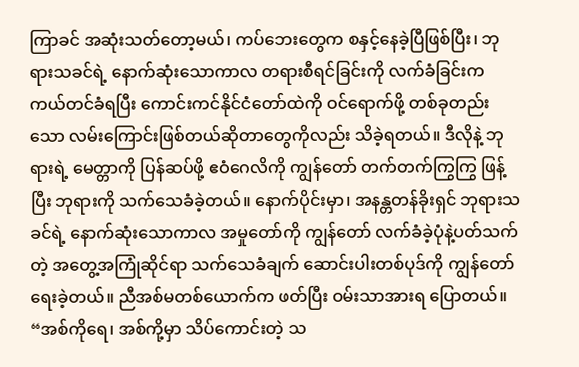ကြာခင် အဆုံးသတ်တော့မယ်၊ ကပ်ဘေးတွေက စနှင့်နေခဲ့ပြီဖြစ်ပြီး၊ ဘုရားသခင်ရဲ့ နောက်ဆုံးသောကာလ တရားစီရင်ခြင်းကို လက်ခံခြင်းက ကယ်တင်ခံရပြီး ကောင်းကင်နိုင်ငံတော်ထဲကို ဝင်ရောက်ဖို့ တစ်ခုတည်းသော လမ်းကြောင်းဖြစ်တယ်ဆိုတာတွေကိုလည်း သိခဲ့ရတယ်။ ဒီလိုနဲ့ ဘုရားရဲ့ မေတ္တာကို ပြန်ဆပ်ဖို့ ဧဝံဂေလိကို ကျွန်တော် တက်တက်ကြွကြွ ဖြန့်ပြီး ဘုရားကို သက်သေခံခဲ့တယ်။ နောက်ပိုင်းမှာ၊ အနန္တတန်ခိုးရှင် ဘုရားသခင်ရဲ့ နောက်ဆုံးသောကာလ အမှုတော်ကို ကျွန်တော် လက်ခံခဲ့ပုံနဲ့ပတ်သက်တဲ့ အတွေ့အကြုံဆိုင်ရာ သက်သေခံချက် ဆောင်းပါးတစ်ပုဒ်ကို ကျွန်တော် ရေးခဲ့တယ်။ ညီအစ်မတစ်ယောက်က ဖတ်ပြီး ဝမ်းသာအားရ ပြောတယ်။ “အစ်ကိုရေ၊ အစ်ကို့မှာ သိပ်ကောင်းတဲ့ သ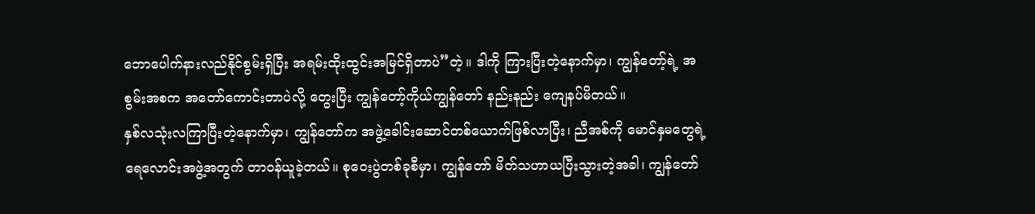ဘောပေါက်နားလည်နိုင်စွမ်းရှိပြီး အရမ်းထိုးထွင်းအမြင်ရှိတာပဲ”တဲ့။ ဒါကို ကြားပြီးတဲ့နောက်မှာ၊ ကျွန်တော့်ရဲ့ အစွမ်းအစက အတော်ကောင်းတာပဲလို့ တွေးပြီး ကျွန်တော့်ကိုယ်ကျွန်တော် နည်းနည်း ကျေနပ်မိတယ်။
နှစ်လသုံးလကြာပြီးတဲ့နောက်မှာ၊ ကျွန်တော်က အဖွဲ့ခေါင်းဆောင်တစ်ယောက်ဖြစ်လာပြီး၊ ညီအစ်ကို မောင်နှမတွေရဲ့ ရေလောင်းအဖွဲ့အတွက် တာဝန်ယူခဲ့တယ်။ စုဝေးပွဲတစ်ခုစီမှာ၊ ကျွန်တော် မိတ်သဟာယပြီးသွားတဲ့အခါ၊ ကျွန်တော်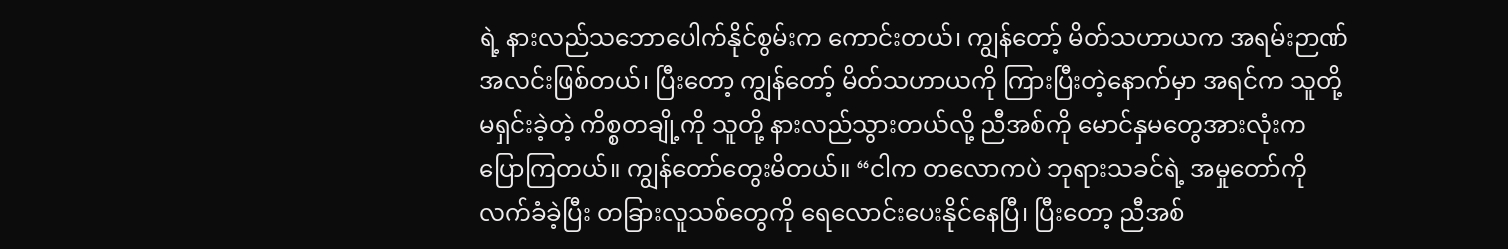ရဲ့ နားလည်သဘောပေါက်နိုင်စွမ်းက ကောင်းတယ်၊ ကျွန်တော့် မိတ်သဟာယက အရမ်းဉာဏ်အလင်းဖြစ်တယ်၊ ပြီးတော့ ကျွန်တော့် မိတ်သဟာယကို ကြားပြီးတဲ့နောက်မှာ အရင်က သူတို့ မရှင်းခဲ့တဲ့ ကိစ္စတချို့ကို သူတို့ နားလည်သွားတယ်လို့ ညီအစ်ကို မောင်နှမတွေအားလုံးက ပြောကြတယ်။ ကျွန်တော်တွေးမိတယ်။ “ငါက တလောကပဲ ဘုရားသခင်ရဲ့ အမှုတော်ကို လက်ခံခဲ့ပြီး တခြားလူသစ်တွေကို ရေလောင်းပေးနိုင်နေပြီ၊ ပြီးတော့ ညီအစ်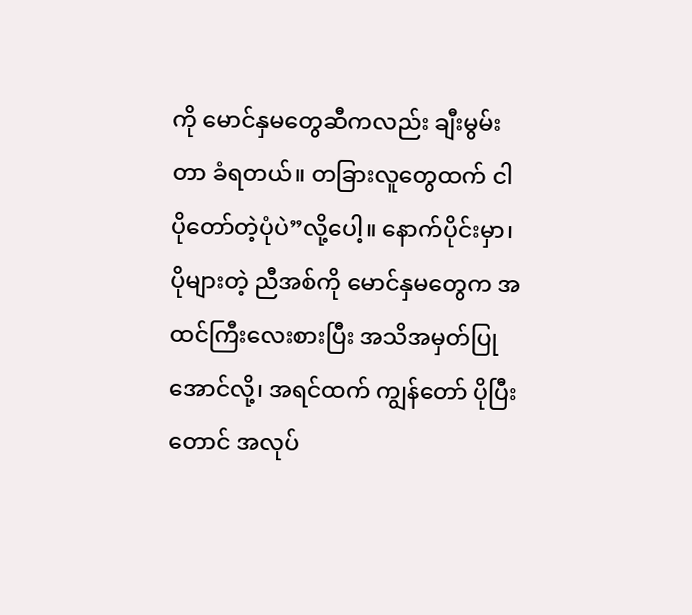ကို မောင်နှမတွေဆီကလည်း ချီးမွမ်းတာ ခံရတယ်။ တခြားလူတွေထက် ငါ ပိုတော်တဲ့ပုံပဲ”လို့ပေါ့။ နောက်ပိုင်းမှာ၊ ပိုများတဲ့ ညီအစ်ကို မောင်နှမတွေက အထင်ကြီးလေးစားပြီး အသိအမှတ်ပြုအောင်လို့၊ အရင်ထက် ကျွန်တော် ပိုပြီးတောင် အလုပ်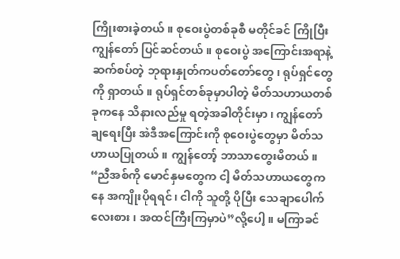ကြိုးစားခဲ့တယ်။ စုဝေးပွဲတစ်ခုစီ မတိုင်ခင် ကြိုပြီး ကျွန်တော် ပြင်ဆင်တယ်။ စုဝေးပွဲ အကြောင်းအရာနဲ့ ဆက်စပ်တဲ့ ဘုရားနှုတ်ကပတ်တော်တွေ၊ ရုပ်ရှင်တွေကို ရှာတယ်။ ရုပ်ရှင်တစ်ခုမှာပါတဲ့ မိတ်သဟာယတစ်ခုကနေ သိနားလည်မှု ရတဲ့အခါတိုင်းမှာ၊ ကျွန်တော် ချရေးပြီး အဲဒီအကြောင်းကို စုဝေးပွဲတွေမှာ မိတ်သဟာယပြုတယ်။ ကျွန်တော့် ဘာသာတွေးမိတယ်။ “ညီအစ်ကို မောင်နှမတွေက ငါ့ မိတ်သဟာယတွေကနေ အကျိုးပိုရရင်၊ ငါကို သူတို့ ပိုပြီး သေချာပေါက် လေးစား၊ အထင်ကြီးကြမှာပဲ”လို့ပေါ့။ မကြာခင်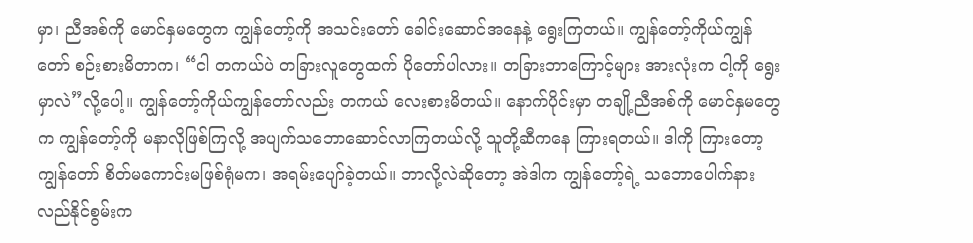မှာ၊ ညီအစ်ကို မောင်နှမတွေက ကျွန်တော့်ကို အသင်းတော် ခေါင်းဆောင်အနေနဲ့ ရွေးကြတယ်။ ကျွန်တော့်ကိုယ်ကျွန်တော် စဉ်းစားမိတာက၊ “ငါ တကယ်ပဲ တခြားလူတွေထက် ပိုတော်ပါလား။ တခြားဘာကြောင့်များ အားလုံးက ငါ့ကို ရွေးမှာလဲ”လို့ပေါ့။ ကျွန်တော့်ကိုယ်ကျွန်တော်လည်း တကယ် လေးစားမိတယ်။ နောက်ပိုင်းမှာ တချို့ညီအစ်ကို မောင်နှမတွေက ကျွန်တော့်ကို မနာလိုဖြစ်ကြလို့ အပျက်သဘောဆောင်လာကြတယ်လို့ သူတို့ဆီကနေ ကြားရတယ်။ ဒါကို ကြားတော့ ကျွန်တော် စိတ်မကောင်းမဖြစ်ရုံမက၊ အရမ်းပျော်ခဲ့တယ်။ ဘာလို့လဲဆိုတော့ အဲဒါက ကျွန်တော့်ရဲ့ သဘောပေါက်နားလည်နိုင်စွမ်းက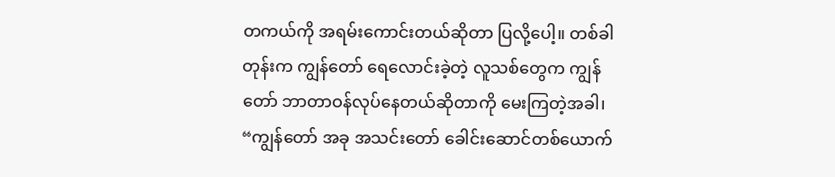တကယ်ကို အရမ်းကောင်းတယ်ဆိုတာ ပြလို့ပေါ့။ တစ်ခါတုန်းက ကျွန်တော် ရေလောင်းခဲ့တဲ့ လူသစ်တွေက ကျွန်တော် ဘာတာဝန်လုပ်နေတယ်ဆိုတာကို မေးကြတဲ့အခါ၊ “ကျွန်တော် အခု အသင်းတော် ခေါင်းဆောင်တစ်ယောက်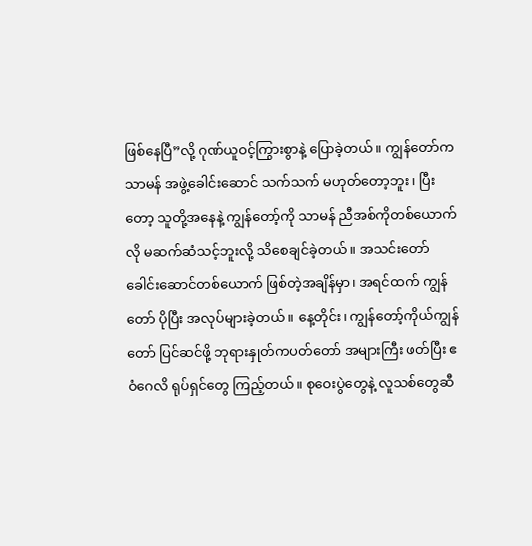ဖြစ်နေပြီ”လို့ ဂုဏ်ယူဝင့်ကြွားစွာနဲ့ ပြောခဲ့တယ်။ ကျွန်တော်က သာမန် အဖွဲ့ခေါင်းဆောင် သက်သက် မဟုတ်တော့ဘူး၊ ပြီးတော့ သူတို့အနေနဲ့ ကျွန်တော့်ကို သာမန် ညီအစ်ကိုတစ်ယောက်လို မဆက်ဆံသင့်ဘူးလို့ သိစေချင်ခဲ့တယ်။ အသင်းတော် ခေါင်းဆောင်တစ်ယောက် ဖြစ်တဲ့အချိန်မှာ၊ အရင်ထက် ကျွန်တော် ပိုပြီး အလုပ်များခဲ့တယ်။ နေ့တိုင်း၊ ကျွန်တော့်ကိုယ်ကျွန်တော် ပြင်ဆင်ဖို့ ဘုရားနှုတ်ကပတ်တော် အများကြီး ဖတ်ပြီး ဧဝံဂေလိ ရုပ်ရှင်တွေ ကြည့်တယ်။ စုဝေးပွဲတွေနဲ့ လူသစ်တွေဆီ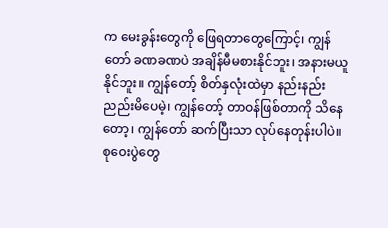က မေးခွန်းတွေကို ဖြေရတာတွေကြောင့်၊ ကျွန်တော် ခဏခဏပဲ အချိန်မီမစားနိုင်ဘူး၊ အနားမယူနိုင်ဘူး။ ကျွန်တော့် စိတ်နှလုံးထဲမှာ နည်းနည်း ညည်းမိပေမဲ့၊ ကျွန်တော့် တာဝန်ဖြစ်တာကို သိနေတော့၊ ကျွန်တော် ဆက်ပြီးသာ လုပ်နေတုန်းပါပဲ။ စုဝေးပွဲတွေ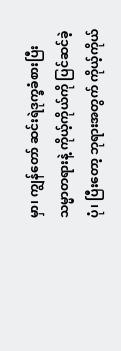မှာ၊ ကျွန်တော် ဆင်းရဲဒုက္ခခံစားပြီး သမ္မာတရားနဲ့ ကိုယ့်ကိုယ်ကို ပြင်ဆင်ခဲ့ပုံ၊ ပြီးတော့ ဘုရားအတွက် ကိုယ့်ကိုယ်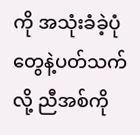ကို အသုံးခံခဲ့ပုံတွေနဲ့ပတ်သက်လို့ ညီအစ်ကို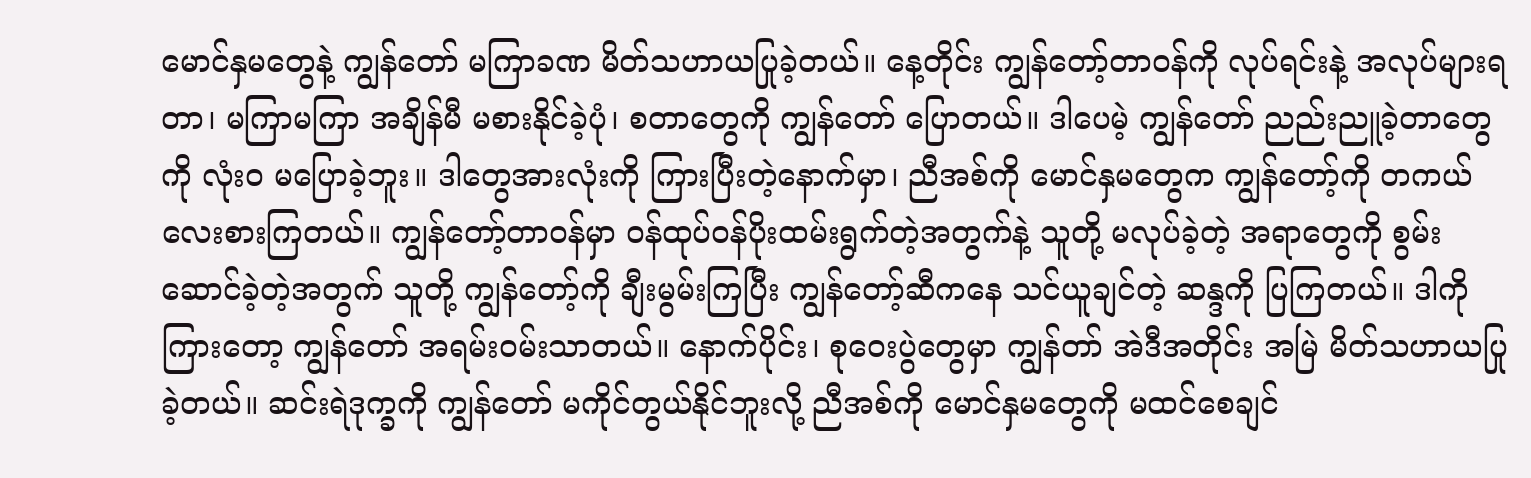မောင်နှမတွေနဲ့ ကျွန်တော် မကြာခဏ မိတ်သဟာယပြုခဲ့တယ်။ နေ့တိုင်း ကျွန်တော့်တာဝန်ကို လုပ်ရင်းနဲ့ အလုပ်များရတာ၊ မကြာမကြာ အချိန်မီ မစားနိုင်ခဲ့ပုံ၊ စတာတွေကို ကျွန်တော် ပြောတယ်။ ဒါပေမဲ့ ကျွန်တော် ညည်းညူခဲ့တာတွေကို လုံးဝ မပြောခဲ့ဘူး။ ဒါတွေအားလုံးကို ကြားပြီးတဲ့နောက်မှာ၊ ညီအစ်ကို မောင်နှမတွေက ကျွန်တော့်ကို တကယ် လေးစားကြတယ်။ ကျွန်တော့်တာဝန်မှာ ဝန်ထုပ်ဝန်ပိုးထမ်းရွက်တဲ့အတွက်နဲ့ သူတို့ မလုပ်ခဲ့တဲ့ အရာတွေကို စွမ်းဆောင်ခဲ့တဲ့အတွက် သူတို့ ကျွန်တော့်ကို ချီးမွမ်းကြပြီး ကျွန်တော့်ဆီကနေ သင်ယူချင်တဲ့ ဆန္ဒကို ပြကြတယ်။ ဒါကို ကြားတော့ ကျွန်တော် အရမ်းဝမ်းသာတယ်။ နောက်ပိုင်း၊ စုဝေးပွဲတွေမှာ ကျွန်တာ် အဲဒီအတိုင်း အမြဲ မိတ်သဟာယပြုခဲ့တယ်။ ဆင်းရဲဒုက္ခကို ကျွန်တော် မကိုင်တွယ်နိုင်ဘူးလို့ ညီအစ်ကို မောင်နှမတွေကို မထင်စေချင်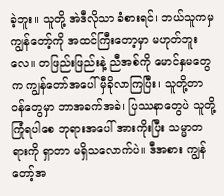ခဲ့ဘူး။ သူတို့ အဲဒီလိုသာ ခံစားရင်၊ ဘယ်သူကမှ ကျွန်တော့်ကို အထင်ကြီးတော့မှာ မဟုတ်ဘူးလေ။ တဖြည်းဖြည်းနဲ့ ညီအစ်ကို မောင်နှမတွေက ကျွန်တော်အပေါ် မှီခိုလာကြပြီး၊ သူတို့တာဝန်တွေမှာ ဘာအခက်အခဲ၊ ပြဿနာတွေပဲ သူတို့ ကြုံရပါစေ ဘုရားအပေါ် အားကိုးပြီး သမ္မာတရားကို ရှာတာ မရှိသလောက်ပဲ။ ဒီအစား ကျွန်တော့်အ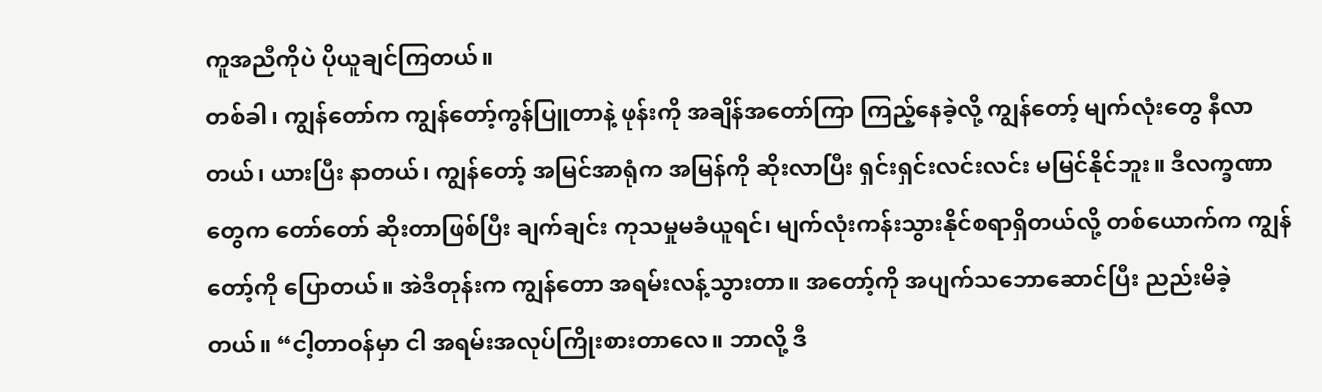ကူအညီကိုပဲ ပိုယူချင်ကြတယ်။
တစ်ခါ၊ ကျွန်တော်က ကျွန်တော့်ကွန်ပြူတာနဲ့ ဖုန်းကို အချိန်အတော်ကြာ ကြည့်နေခဲ့လို့ ကျွန်တော့် မျက်လုံးတွေ နီလာတယ်၊ ယားပြီး နာတယ်၊ ကျွန်တော့် အမြင်အာရုံက အမြန်ကို ဆိုးလာပြီး ရှင်းရှင်းလင်းလင်း မမြင်နိုင်ဘူး။ ဒီလက္ခဏာတွေက တော်တော် ဆိုးတာဖြစ်ပြီး ချက်ချင်း ကုသမှုမခံယူရင်၊ မျက်လုံးကန်းသွားနိုင်စရာရှိတယ်လို့ တစ်ယောက်က ကျွန်တော့်ကို ပြောတယ်။ အဲဒီတုန်းက ကျွန်တော အရမ်းလန့်သွားတာ။ အတော့်ကို အပျက်သဘောဆောင်ပြီး ညည်းမိခဲ့တယ်။ “ငါ့တာဝန်မှာ ငါ အရမ်းအလုပ်ကြိုးစားတာလေ။ ဘာလို့ ဒီ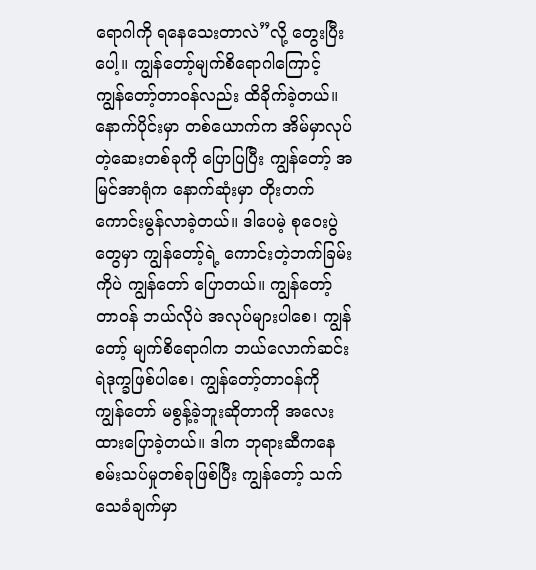ရောဂါကို ရနေသေးတာလဲ”လို့ တွေးပြီးပေါ့။ ကျွန်တော့်မျက်စိရောဂါကြောင့် ကျွန်တော့်တာဝန်လည်း ထိခိုက်ခဲ့တယ်။ နောက်ပိုင်းမှာ တစ်ယောက်က အိမ်မှာလုပ်တဲ့ဆေးတစ်ခုကို ပြောပြပြီး ကျွန်တော့် အမြင်အာရုံက နောက်ဆုံးမှာ တိုးတက်ကောင်းမွန်လာခဲ့တယ်။ ဒါပေမဲ့ စုဝေးပွဲတွေမှာ ကျွန်တော့်ရဲ့ ကောင်းတဲ့ဘက်ခြမ်းကိုပဲ ကျွန်တော် ပြောတယ်။ ကျွန်တော့်တာဝန် ဘယ်လိုပဲ အလုပ်များပါစေ၊ ကျွန်တော့် မျက်စိရောဂါက ဘယ်လောက်ဆင်းရဲဒုက္ခဖြစ်ပါစေ၊ ကျွန်တော့်တာဝန်ကို ကျွန်တော် မစွန့်ခဲ့ဘူးဆိုတာကို အလေးထားပြောခဲ့တယ်။ ဒါက ဘုရားဆီကနေ စမ်းသပ်မှုတစ်ခုဖြစ်ပြီး ကျွန်တော့် သက်သေခံချက်မှာ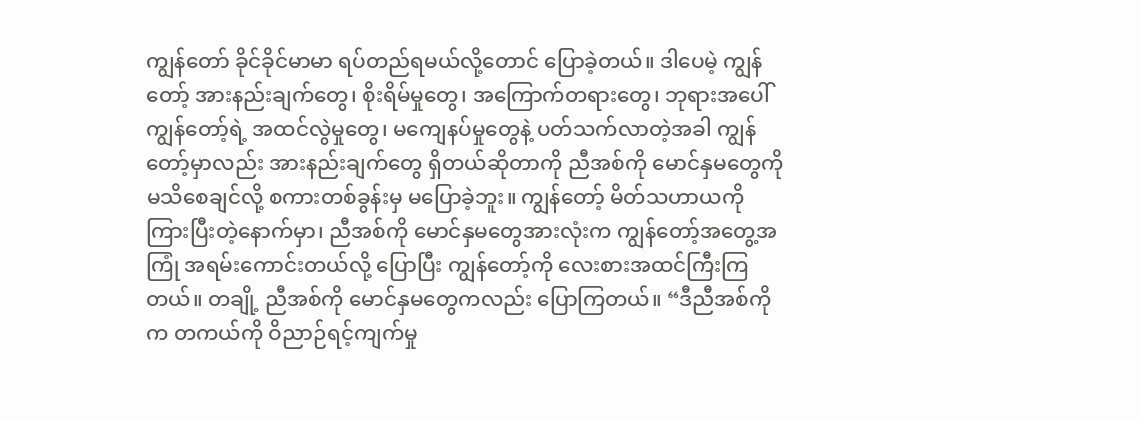ကျွန်တော် ခိုင်ခိုင်မာမာ ရပ်တည်ရမယ်လို့တောင် ပြောခဲ့တယ်။ ဒါပေမဲ့ ကျွန်တော့် အားနည်းချက်တွေ၊ စိုးရိမ်မှုတွေ၊ အကြောက်တရားတွေ၊ ဘုရားအပေါ် ကျွန်တော့်ရဲ့ အထင်လွဲမှုတွေ၊ မကျေနပ်မှုတွေနဲ့ ပတ်သက်လာတဲ့အခါ ကျွန်တော့်မှာလည်း အားနည်းချက်တွေ ရှိတယ်ဆိုတာကို ညီအစ်ကို မောင်နှမတွေကို မသိစေချင်လို့ စကားတစ်ခွန်းမှ မပြောခဲ့ဘူး။ ကျွန်တော့် မိတ်သဟာယကို ကြားပြီးတဲ့နောက်မှာ၊ ညီအစ်ကို မောင်နှမတွေအားလုံးက ကျွန်တော့်အတွေ့အကြုံ အရမ်းကောင်းတယ်လို့ ပြောပြီး ကျွန်တော့်ကို လေးစားအထင်ကြီးကြတယ်။ တချို့ ညီအစ်ကို မောင်နှမတွေကလည်း ပြောကြတယ်။ “ဒီညီအစ်ကိုက တကယ်ကို ဝိညာဉ်ရင့်ကျက်မှု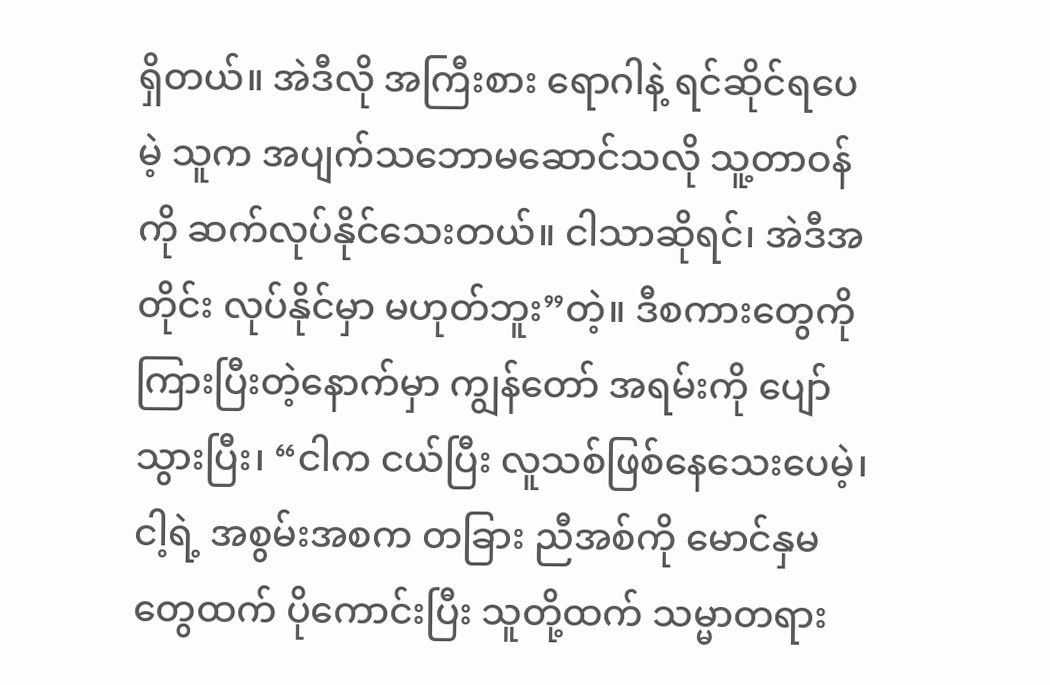ရှိတယ်။ အဲဒီလို အကြီးစား ရောဂါနဲ့ ရင်ဆိုင်ရပေမဲ့ သူက အပျက်သဘောမဆောင်သလို သူ့တာဝန်ကို ဆက်လုပ်နိုင်သေးတယ်။ ငါသာဆိုရင်၊ အဲဒီအတိုင်း လုပ်နိုင်မှာ မဟုတ်ဘူး”တဲ့။ ဒီစကားတွေကို ကြားပြီးတဲ့နောက်မှာ ကျွန်တော် အရမ်းကို ပျော်သွားပြီး၊ “ငါက ငယ်ပြီး လူသစ်ဖြစ်နေသေးပေမဲ့၊ ငါ့ရဲ့ အစွမ်းအစက တခြား ညီအစ်ကို မောင်နှမတွေထက် ပိုကောင်းပြီး သူတို့ထက် သမ္မာတရား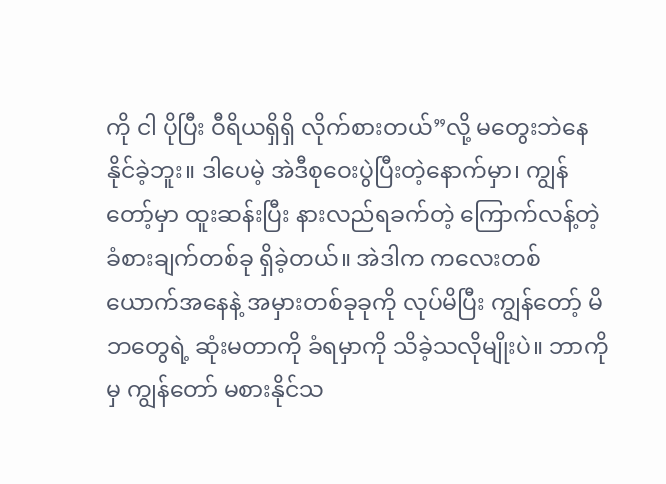ကို ငါ ပိုပြီး ဝီရိယရှိရှိ လိုက်စားတယ်”လို့ မတွေးဘဲနေနိုင်ခဲ့ဘူး။ ဒါပေမဲ့ အဲဒီစုဝေးပွဲပြီးတဲ့နောက်မှာ၊ ကျွန်တော့်မှာ ထူးဆန်းပြီး နားလည်ရခက်တဲ့ ကြောက်လန့်တဲ့ ခံစားချက်တစ်ခု ရှိခဲ့တယ်။ အဲဒါက ကလေးတစ်ယောက်အနေနဲ့ အမှားတစ်ခုခုကို လုပ်မိပြီး ကျွန်တော့် မိဘတွေရဲ့ ဆုံးမတာကို ခံရမှာကို သိခဲ့သလိုမျိုးပဲ။ ဘာကိုမှ ကျွန်တော် မစားနိုင်သ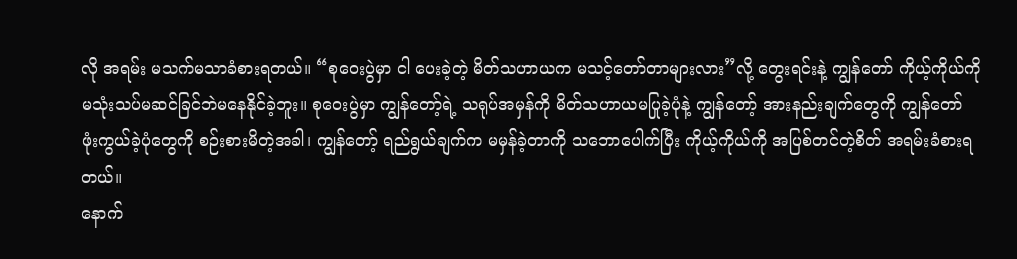လို အရမ်း မသက်မသာခံစားရတယ်။ “စုဝေးပွဲမှာ ငါ ပေးခဲ့တဲ့ မိတ်သဟာယက မသင့်တော်တာများလား”လို့ တွေးရင်းနဲ့ ကျွန်တော် ကိုယ့်ကိုယ်ကို မသုံးသပ်မဆင်ခြင်ဘဲမနေနိုင်ခဲ့ဘူး။ စုဝေးပွဲမှာ ကျွန်တော့်ရဲ့ သရုပ်အမှန်ကို မိတ်သဟာယမပြုခဲ့ပုံနဲ့ ကျွန်တော့် အားနည်းချက်တွေကို ကျွန်တော် ဖုံးကွယ်ခဲ့ပုံတွေကို စဉ်းစားမိတဲ့အခါ၊ ကျွန်တော့် ရည်ရွယ်ချက်က မမှန်ခဲ့တာကို သဘောပေါက်ပြီး ကိုယ့်ကိုယ်ကို အပြစ်တင်တဲ့စိတ် အရမ်းခံစားရတယ်။
နောက်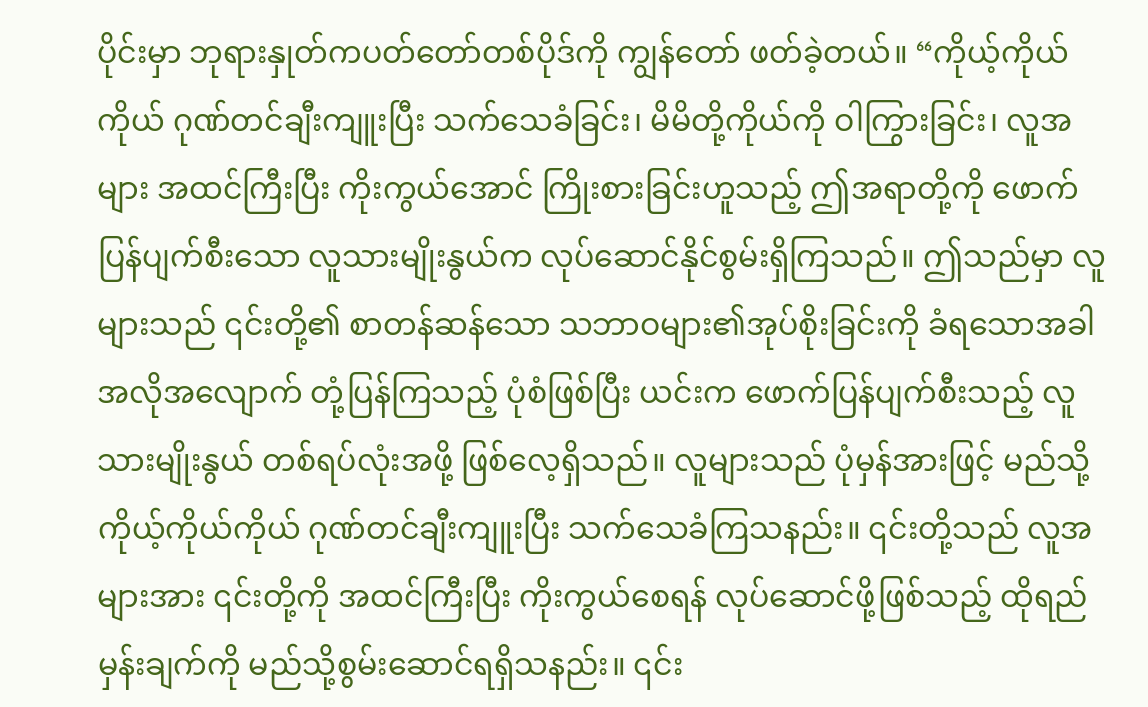ပိုင်းမှာ ဘုရားနှုတ်ကပတ်တော်တစ်ပိုဒ်ကို ကျွန်တော် ဖတ်ခဲ့တယ်။ “ကိုယ့်ကိုယ်ကိုယ် ဂုဏ်တင်ချီးကျူးပြီး သက်သေခံခြင်း၊ မိမိတို့ကိုယ်ကို ဝါကြွားခြင်း၊ လူအများ အထင်ကြီးပြီး ကိုးကွယ်အောင် ကြိုးစားခြင်းဟူသည့် ဤအရာတို့ကို ဖောက်ပြန်ပျက်စီးသော လူသားမျိုးနွယ်က လုပ်ဆောင်နိုင်စွမ်းရှိကြသည်။ ဤသည်မှာ လူများသည် ၎င်းတို့၏ စာတန်ဆန်သော သဘာဝများ၏အုပ်စိုးခြင်းကို ခံရသောအခါ အလိုအလျောက် တုံ့ပြန်ကြသည့် ပုံစံဖြစ်ပြီး ယင်းက ဖောက်ပြန်ပျက်စီးသည့် လူသားမျိုးနွယ် တစ်ရပ်လုံးအဖို့ ဖြစ်လေ့ရှိသည်။ လူများသည် ပုံမှန်အားဖြင့် မည်သို့ ကိုယ့်ကိုယ်ကိုယ် ဂုဏ်တင်ချီးကျူးပြီး သက်သေခံကြသနည်း။ ၎င်းတို့သည် လူအများအား ၎င်းတို့ကို အထင်ကြီးပြီး ကိုးကွယ်စေရန် လုပ်ဆောင်ဖို့ဖြစ်သည့် ထိုရည်မှန်းချက်ကို မည်သို့စွမ်းဆောင်ရရှိသနည်း။ ၎င်း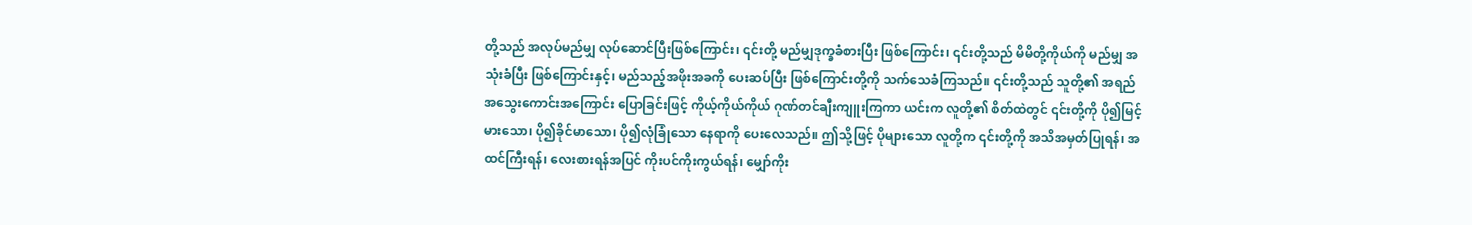တို့သည် အလုပ်မည်မျှ လုပ်ဆောင်ပြီးဖြစ်ကြောင်း၊ ၎င်းတို့ မည်မျှဒုက္ခခံစားပြီး ဖြစ်ကြောင်း၊ ၎င်းတို့သည် မိမိတို့ကိုယ်ကို မည်မျှ အသုံးခံပြီး ဖြစ်ကြောင်းနှင့်၊ မည်သည့်အဖိုးအခကို ပေးဆပ်ပြီး ဖြစ်ကြောင်းတို့ကို သက်သေခံကြသည်။ ၎င်းတို့သည် သူတို့၏ အရည်အသွေးကောင်းအကြောင်း ပြောခြင်းဖြင့် ကိုယ့်ကိုယ်ကိုယ် ဂုဏ်တင်ချီးကျူးကြကာ ယင်းက လူတို့၏ စိတ်ထဲတွင် ၎င်းတို့ကို ပို၍မြင့်မားသော၊ ပို၍ခိုင်မာသော၊ ပို၍လုံခြုံသော နေရာကို ပေးလေသည်။ ဤသို့ဖြင့် ပိုများသော လူတို့က ၎င်းတို့ကို အသိအမှတ်ပြုရန်၊ အထင်ကြီးရန်၊ လေးစားရန်အပြင် ကိုးပင်ကိုးကွယ်ရန်၊ မျှော်ကိုး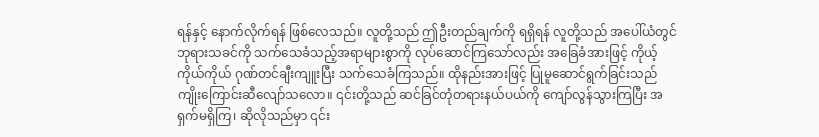ရန်နှင့် နောက်လိုက်ရန် ဖြစ်လေသည်။ လူတို့သည် ဤဦးတည်ချက်ကို ရရှိရန် လူတို့သည် အပေါ်ယံတွင် ဘုရားသခင်ကို သက်သေခံသည့်အရာများစွာကို လုပ်ဆောင်ကြသော်လည်း အခြေခံအားဖြင့် ကိုယ့်ကိုယ်ကိုယ် ဂုဏ်တင်ချီးကျူးပြီး သက်သေခံကြသည်။ ထိုနည်းအားဖြင့် ပြုမူဆောင်ရွက်ခြင်းသည် ကျိုးကြောင်းဆီလျော်သလော။ ၎င်းတို့သည် ဆင်ခြင်တုံတရားနယ်ပယ်ကို ကျော်လွန်သွားကြပြီး အရှက်မရှိကြ၊ ဆိုလိုသည်မှာ ၎င်း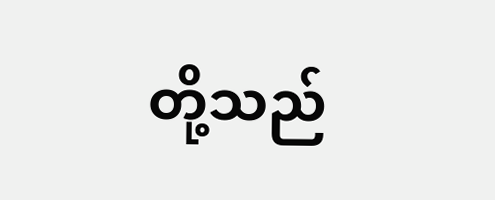တို့သည်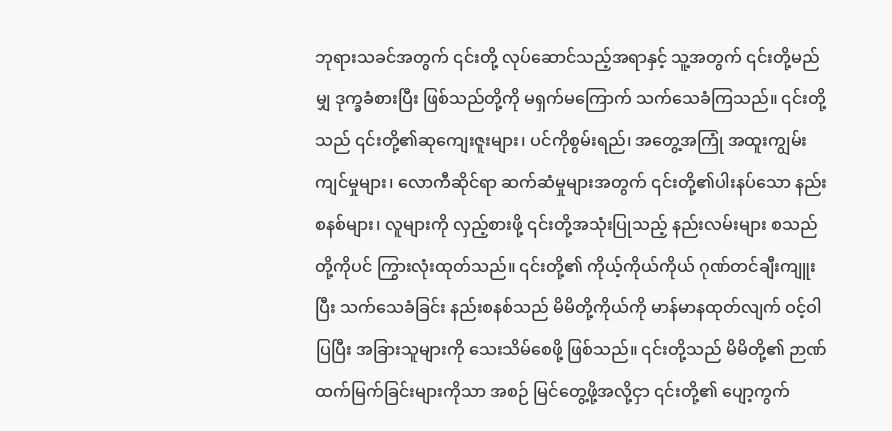ဘုရားသခင်အတွက် ၎င်းတို့ လုပ်ဆောင်သည့်အရာနှင့် သူ့အတွက် ၎င်းတို့မည်မျှ ဒုက္ခခံစားပြီး ဖြစ်သည်တို့ကို မရှက်မကြောက် သက်သေခံကြသည်။ ၎င်းတို့သည် ၎င်းတို့၏ဆုကျေးဇူးများ၊ ပင်ကိုစွမ်းရည်၊ အတွေ့အကြုံ အထူးကျွမ်းကျင်မှုများ၊ လောကီဆိုင်ရာ ဆက်ဆံမှုများအတွက် ၎င်းတို့၏ပါးနပ်သော နည်းစနစ်များ၊ လူများကို လှည့်စားဖို့ ၎င်းတို့အသုံးပြုသည့် နည်းလမ်းများ စသည်တို့ကိုပင် ကြွားလုံးထုတ်သည်။ ၎င်းတို့၏ ကိုယ့်ကိုယ်ကိုယ် ဂုဏ်တင်ချီးကျူးပြီး သက်သေခံခြင်း နည်းစနစ်သည် မိမိတို့ကိုယ်ကို မာန်မာနထုတ်လျက် ဝင့်ဝါပြပြီး အခြားသူများကို သေးသိမ်စေဖို့ ဖြစ်သည်။ ၎င်းတို့သည် မိမိတို့၏ ဉာဏ်ထက်မြက်ခြင်းများကိုသာ အစဉ် မြင်တွေ့ဖို့အလို့ငှာ ၎င်းတို့၏ ပျော့ကွက်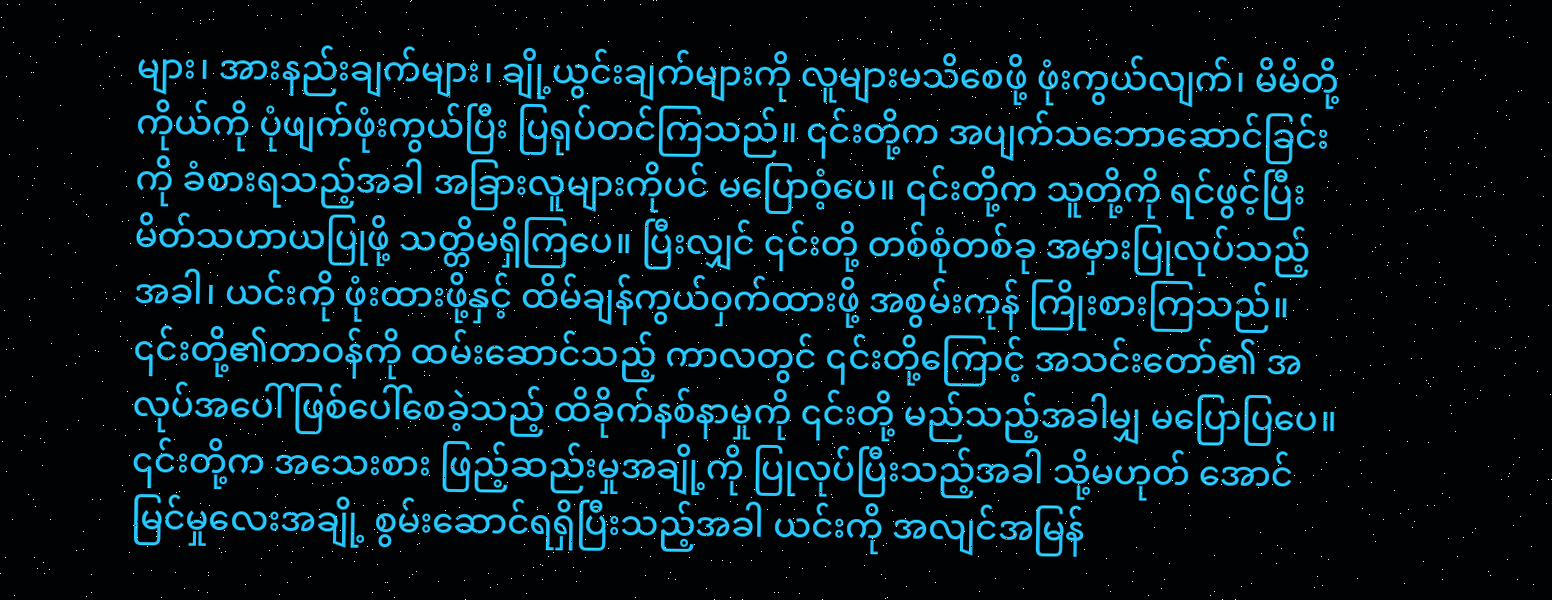များ၊ အားနည်းချက်များ၊ ချို့ယွင်းချက်များကို လူများမသိစေဖို့ ဖုံးကွယ်လျက်၊ မိမိတို့ကိုယ်ကို ပုံဖျက်ဖုံးကွယ်ပြီး ပြရုပ်တင်ကြသည်။ ၎င်းတို့က အပျက်သဘောဆောင်ခြင်းကို ခံစားရသည့်အခါ အခြားလူများကိုပင် မပြောဝံ့ပေ။ ၎င်းတို့က သူတို့ကို ရင်ဖွင့်ပြီး မိတ်သဟာယပြုဖို့ သတ္တိမရှိကြပေ။ ပြီးလျှင် ၎င်းတို့ တစ်စုံတစ်ခု အမှားပြုလုပ်သည့်အခါ၊ ယင်းကို ဖုံးထားဖို့နှင့် ထိမ်ချန်ကွယ်ဝှက်ထားဖို့ အစွမ်းကုန် ကြိုးစားကြသည်။ ၎င်းတို့၏တာဝန်ကို ထမ်းဆောင်သည့် ကာလတွင် ၎င်းတို့ကြောင့် အသင်းတော်၏ အလုပ်အပေါ် ဖြစ်ပေါ်စေခဲ့သည့် ထိခိုက်နစ်နာမှုကို ၎င်းတို့ မည်သည့်အခါမျှ မပြောပြပေ။ ၎င်းတို့က အသေးစား ဖြည့်ဆည်းမှုအချို့ကို ပြုလုပ်ပြီးသည့်အခါ သို့မဟုတ် အောင်မြင်မှုလေးအချို့ စွမ်းဆောင်ရရှိပြီးသည့်အခါ ယင်းကို အလျင်အမြန်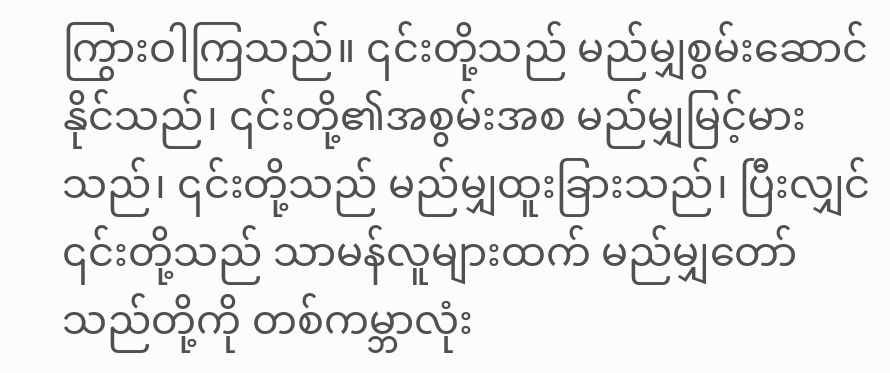ကြွားဝါကြသည်။ ၎င်းတို့သည် မည်မျှစွမ်းဆောင်နိုင်သည်၊ ၎င်းတို့၏အစွမ်းအစ မည်မျှမြင့်မားသည်၊ ၎င်းတို့သည် မည်မျှထူးခြားသည်၊ ပြီးလျှင် ၎င်းတို့သည် သာမန်လူများထက် မည်မျှတော်သည်တို့ကို တစ်ကမ္ဘာလုံး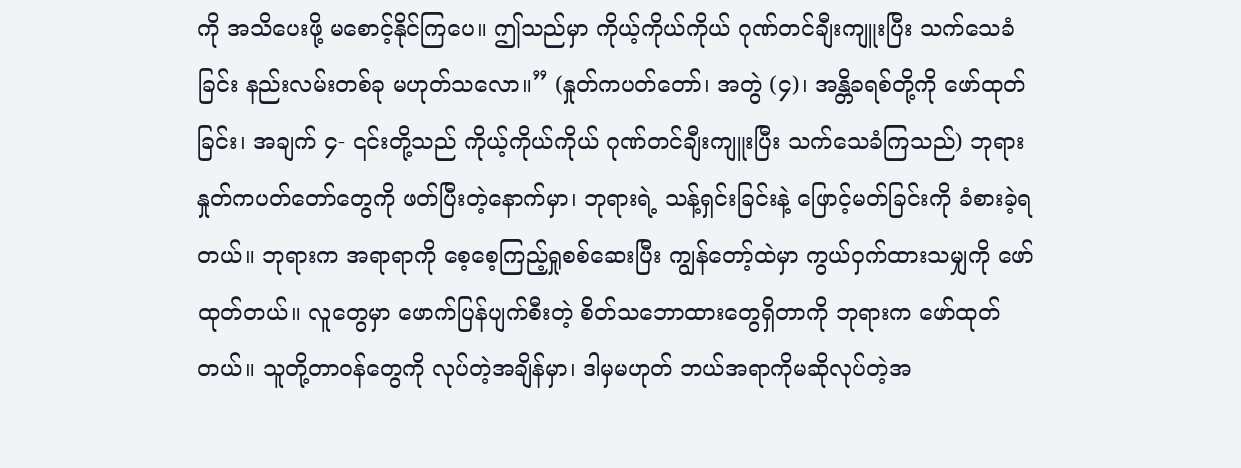ကို အသိပေးဖို့ မစောင့်နိုင်ကြပေ။ ဤသည်မှာ ကိုယ့်ကိုယ်ကိုယ် ဂုဏ်တင်ချီးကျူးပြီး သက်သေခံခြင်း နည်းလမ်းတစ်ခု မဟုတ်သလော။” (နှုတ်ကပတ်တော်၊ အတွဲ (၄)၊ အန္တိခရစ်တို့ကို ဖော်ထုတ်ခြင်း၊ အချက် ၄- ၎င်းတို့သည် ကိုယ့်ကိုယ်ကိုယ် ဂုဏ်တင်ချီးကျူးပြီး သက်သေခံကြသည်) ဘုရားနှုတ်ကပတ်တော်တွေကို ဖတ်ပြီးတဲ့နောက်မှာ၊ ဘုရားရဲ့ သန့်ရှင်းခြင်းနဲ့ ဖြောင့်မတ်ခြင်းကို ခံစားခဲ့ရတယ်။ ဘုရားက အရာရာကို စေ့စေ့ကြည့်ရှုစစ်ဆေးပြီး ကျွန်တော့်ထဲမှာ ကွယ်ဝှက်ထားသမျှကို ဖော်ထုတ်တယ်။ လူတွေမှာ ဖောက်ပြန်ပျက်စီးတဲ့ စိတ်သဘောထားတွေရှိတာကို ဘုရားက ဖော်ထုတ်တယ်။ သူတို့တာဝန်တွေကို လုပ်တဲ့အချိန်မှာ၊ ဒါမှမဟုတ် ဘယ်အရာကိုမဆိုလုပ်တဲ့အ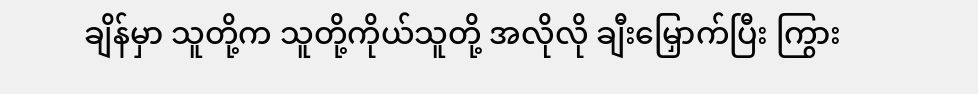ချိန်မှာ သူတို့က သူတို့ကိုယ်သူတို့ အလိုလို ချီးမြှောက်ပြီး ကြွား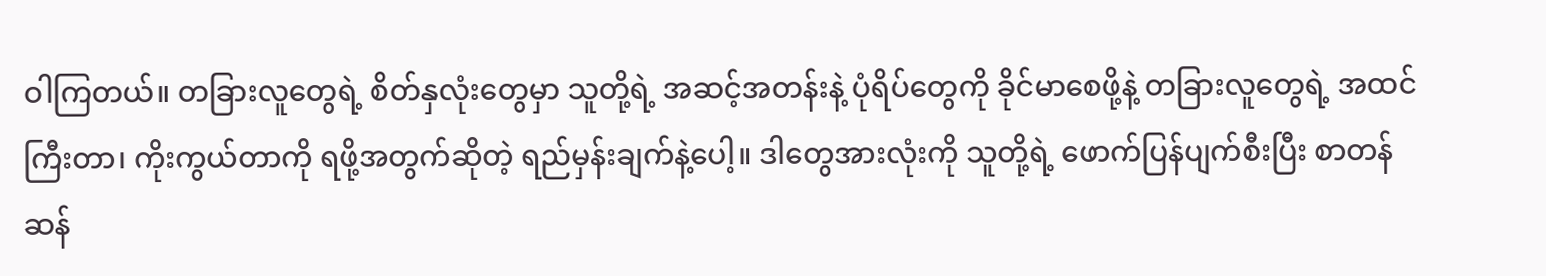ဝါကြတယ်။ တခြားလူတွေရဲ့ စိတ်နှလုံးတွေမှာ သူတို့ရဲ့ အဆင့်အတန်းနဲ့ ပုံရိပ်တွေကို ခိုင်မာစေဖို့နဲ့ တခြားလူတွေရဲ့ အထင်ကြီးတာ၊ ကိုးကွယ်တာကို ရဖို့အတွက်ဆိုတဲ့ ရည်မှန်းချက်နဲ့ပေါ့။ ဒါတွေအားလုံးကို သူတို့ရဲ့ ဖောက်ပြန်ပျက်စီးပြီး စာတန်ဆန်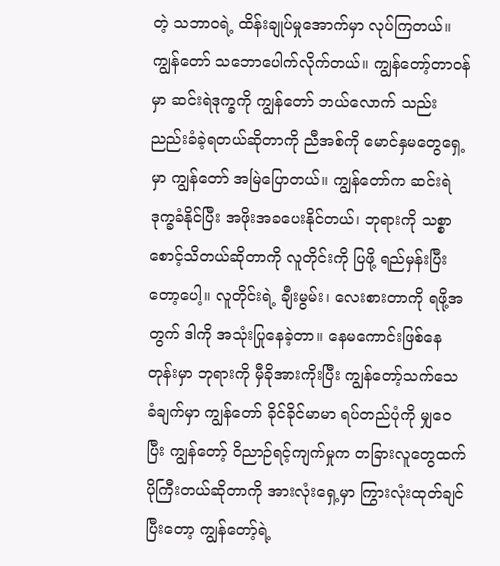တဲ့ သဘာဝရဲ့ ထိန်းချုပ်မှုအောက်မှာ လုပ်ကြတယ်။ ကျွန်တော် သဘောပေါက်လိုက်တယ်။ ကျွန်တော့်တာဝန်မှာ ဆင်းရဲဒုက္ခကို ကျွန်တော် ဘယ်လောက် သည်းညည်းခံခဲ့ရတယ်ဆိုတာကို ညီအစ်ကို မောင်နှမတွေရှေ့မှာ ကျွန်တော် အမြဲပြောတယ်။ ကျွန်တော်က ဆင်းရဲဒုက္ခခံနိုင်ပြီး အဖိုးအခပေးနိုင်တယ်၊ ဘုရားကို သစ္စာစောင့်သိတယ်ဆိုတာကို လူတိုင်းကို ပြဖို့ ရည်မှန်းပြီးတော့ပေါ့။ လူတိုင်းရဲ့ ချီးမွမ်း၊ လေးစားတာကို ရဖို့အတွက် ဒါကို အသုံးပြုနေခဲ့တာ။ နေမကောင်းဖြစ်နေတုန်းမှာ ဘုရားကို မှီခိုအားကိုးပြီး ကျွန်တော့်သက်သေခံချက်မှာ ကျွန်တော် ခိုင်ခိုင်မာမာ ရပ်တည်ပုံကို မျှဝေပြီး ကျွန်တော့် ဝိညာဉ်ရင့်ကျက်မှုက တခြားလူတွေထက် ပိုကြီးတယ်ဆိုတာကို အားလုံးရှေ့မှာ ကြွားလုံးထုတ်ချင်ပြီးတော့ ကျွန်တော့်ရဲ့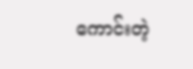ကောင်းတဲ့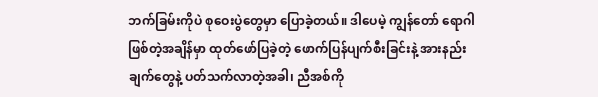ဘက်ခြမ်းကိုပဲ စုဝေးပွဲတွေမှာ ပြောခဲ့တယ်။ ဒါပေမဲ့ ကျွန်တော် ရောဂါဖြစ်တဲ့အချိန်မှာ ထုတ်ဖော်ပြခဲ့တဲ့ ဖောက်ပြန်ပျက်စီးခြင်းနဲ့ အားနည်းချက်တွေနဲ့ ပတ်သက်လာတဲ့အခါ၊ ညီအစ်ကို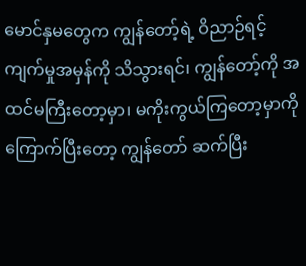မောင်နှမတွေက ကျွန်တော့်ရဲ့ ဝိညာဉ်ရင့်ကျက်မှုအမှန်ကို သိသွားရင်၊ ကျွန်တော့်ကို အထင်မကြီးတော့မှာ၊ မကိုးကွယ်ကြတော့မှာကို ကြောက်ပြီးတော့ ကျွန်တော် ဆက်ပြီး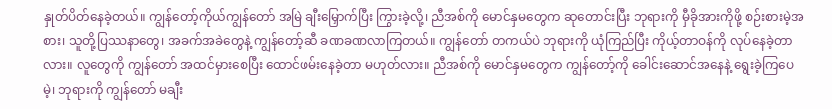နှုတ်ပိတ်နေခဲ့တယ်။ ကျွန်တော့်ကိုယ်ကျွန်တော် အမြဲ ချီးမြှောက်ပြီး ကြွားခဲ့လို့၊ ညီအစ်ကို မောင်နှမတွေက ဆုတောင်းပြီး ဘုရားကို မှီခိုအားကိုဖို့ စဉ်းစားမဲ့အစား၊ သူတို့ပြဿနာတွေ၊ အခက်အခဲတွေနဲ့ ကျွန်တော့်ဆီ ခဏခဏလာကြတယ်။ ကျွန်တော် တကယ်ပဲ ဘုရားကို ယုံကြည်ပြီး ကိုယ့်တာဝန်ကို လုပ်နေခဲ့တာလား။ လူတွေကို ကျွန်တော် အထင်မှားစေပြီး ထောင်ဖမ်းနေခဲ့တာ မဟုတ်လား။ ညီအစ်ကို မောင်နှမတွေက ကျွန်တော့်ကို ခေါင်းဆောင်အနေနဲ့ ရွေးခဲ့ကြပေမဲ့၊ ဘုရားကို ကျွန်တော် မချီး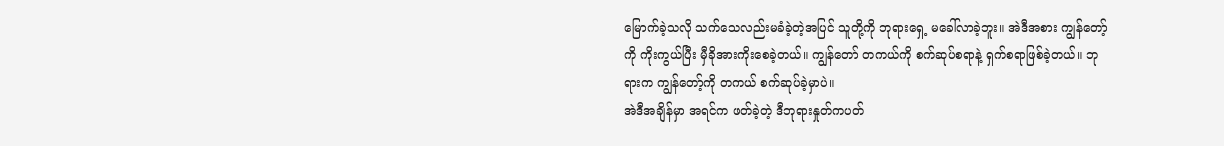မြောက်ခဲ့သလို သက်သေလည်းမခံခဲ့တဲ့အပြင် သူတို့ကို ဘုရားရှေ့ မခေါ်လာခဲ့ဘူး။ အဲဒီအစား ကျွန်တော့်ကို ကိုးကွယ်ပြီး မှီခိုအားကိုးစေခဲ့တယ်။ ကျွန်တော် တကယ်ကို စက်ဆုပ်စရာနဲ့ ရှက်စရာဖြစ်ခဲ့တယ်။ ဘုရားက ကျွန်တော့်ကို တကယ် စက်ဆုပ်ခဲ့မှာပဲ။
အဲဒီအချိန်မှာ အရင်က ဖတ်ခဲ့တဲ့ ဒီဘုရားနှုတ်ကပတ်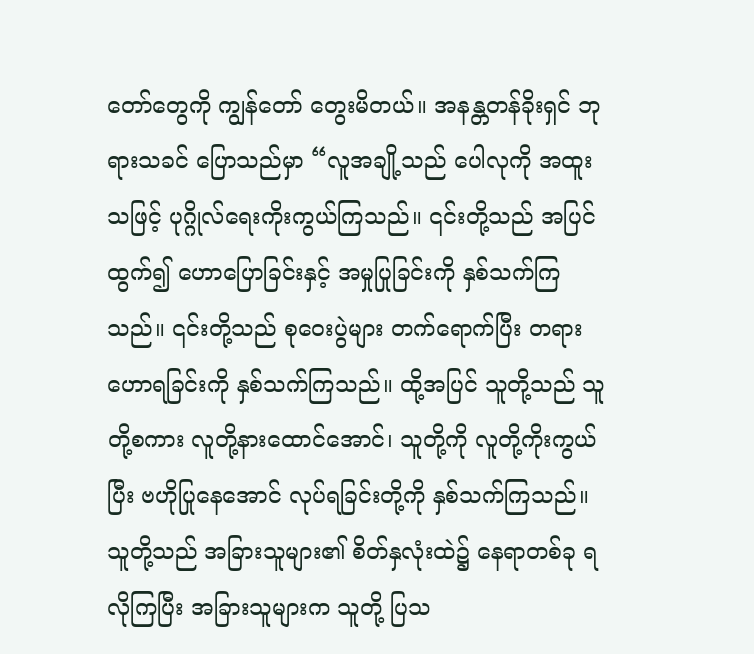တော်တွေကို ကျွန်တော် တွေးမိတယ်။ အနန္တတန်ခိုးရှင် ဘုရားသခင် ပြောသည်မှာ “လူအချို့သည် ပေါလုကို အထူးသဖြင့် ပုဂ္ဂိုလ်ရေးကိုးကွယ်ကြသည်။ ၎င်းတို့သည် အပြင်ထွက်၍ ဟောပြောခြင်းနှင့် အမှုပြုခြင်းကို နှစ်သက်ကြသည်။ ၎င်းတို့သည် စုဝေးပွဲများ တက်ရောက်ပြီး တရားဟောရခြင်းကို နှစ်သက်ကြသည်။ ထို့အပြင် သူတို့သည် သူတို့စကား လူတို့နားထောင်အောင်၊ သူတို့ကို လူတို့ကိုးကွယ်ပြီး ဗဟိုပြုနေအောင် လုပ်ရခြင်းတို့ကို နှစ်သက်ကြသည်။ သူတို့သည် အခြားသူများ၏ စိတ်နှလုံးထဲ၌ နေရာတစ်ခု ရလိုကြပြီး အခြားသူများက သူတို့ ပြသ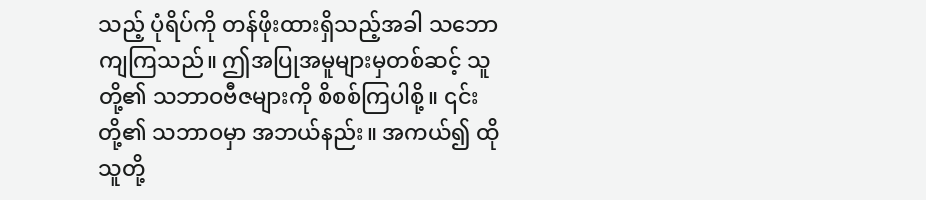သည့် ပုံရိပ်ကို တန်ဖိုးထားရှိသည့်အခါ သဘောကျကြသည်။ ဤအပြုအမူများမှတစ်ဆင့် သူတို့၏ သဘာဝဗီဇများကို စိစစ်ကြပါစို့။ ၎င်းတို့၏ သဘာဝမှာ အဘယ်နည်း။ အကယ်၍ ထိုသူတို့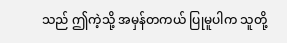သည် ဤကဲ့သို့ အမှန်တကယ် ပြုမူပါက သူတို့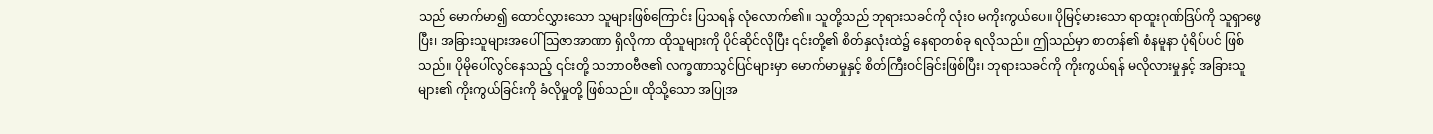သည် မောက်မာ၍ ထောင်လွှားသော သူများဖြစ်ကြောင်း ပြသရန် လုံလောက်၏။ သူတို့သည် ဘုရားသခင်ကို လုံးဝ မကိုးကွယ်ပေ။ ပိုမြင့်မားသော ရာထူးဂုဏ်ဒြပ်ကို သူရှာဖွေပြီး၊ အခြားသူများအပေါ် သြဇာအာဏာ ရှိလိုကာ ထိုသူများကို ပိုင်ဆိုင်လိုပြီး ၎င်းတို့၏ စိတ်နှလုံးထဲ၌ နေရာတစ်ခု ရလိုသည်။ ဤသည်မှာ စာတန်၏ စံနမူနာ ပုံရိပ်ပင် ဖြစ်သည်။ ပိုမိုပေါ်လွင်နေသည့် ၎င်းတို့ သဘာဝဗီဇ၏ လက္ခဏာသွင်ပြင်များမှာ မောက်မာမှုနှင့် စိတ်ကြီးဝင်ခြင်းဖြစ်ပြီး၊ ဘုရားသခင်ကို ကိုးကွယ်ရန် မလိုလားမှုနှင့် အခြားသူများ၏ ကိုးကွယ်ခြင်းကို ခံလိုမှုတို့ ဖြစ်သည်။ ထိုသို့သော အပြုအ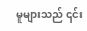မူများသည် ၎င်း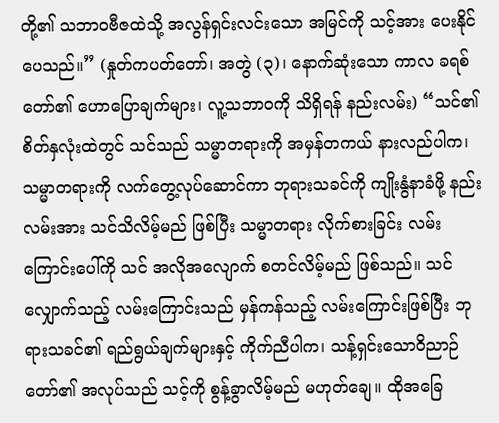တို့၏ သဘာဝဗီဇထဲသို့ အလွန်ရှင်းလင်းသော အမြင်ကို သင့်အား ပေးနိုင်ပေသည်။” (နှုတ်ကပတ်တော်၊ အတွဲ (၃)၊ နောက်ဆုံးသော ကာလ ခရစ်တော်၏ ဟောပြောချက်များ၊ လူ့သဘာဝကို သိရှိရန် နည်းလမ်း) “သင်၏စိတ်နှလုံးထဲတွင် သင်သည် သမ္မာတရားကို အမှန်တကယ် နားလည်ပါက၊ သမ္မာတရားကို လက်တွေ့လုပ်ဆောင်ကာ ဘုရားသခင်ကို ကျိုးနွံနာခံဖို့ နည်းလမ်းအား သင်သိလိမ့်မည် ဖြစ်ပြီး သမ္မာတရား လိုက်စားခြင်း လမ်းကြောင်းပေါ်ကို သင် အလိုအလျောက် စတင်လိမ့်မည် ဖြစ်သည်။ သင်လျှောက်သည့် လမ်းကြောင်းသည် မှန်ကန်သည့် လမ်းကြောင်းဖြစ်ပြီး ဘုရားသခင်၏ ရည်ရွယ်ချက်များနှင့် ကိုက်ညီပါက၊ သန့်ရှင်းသောဝိညာဉ်တော်၏ အလုပ်သည် သင့်ကို စွန့်ခွာလိမ့်မည် မဟုတ်ချေ။ ထိုအခြေ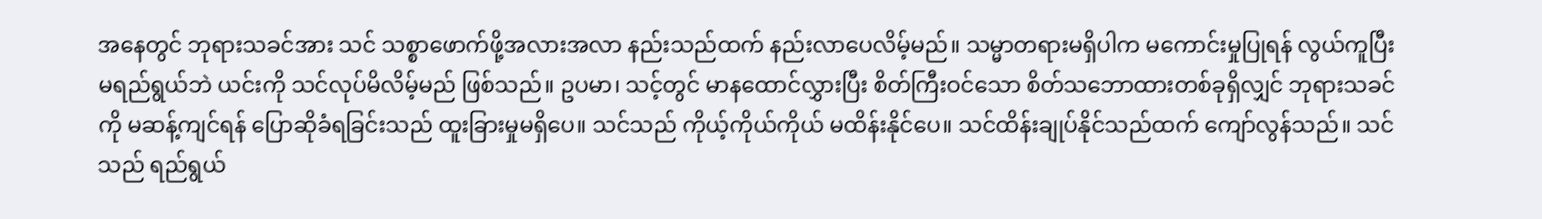အနေတွင် ဘုရားသခင်အား သင် သစ္စာဖောက်ဖို့အလားအလာ နည်းသည်ထက် နည်းလာပေလိမ့်မည်။ သမ္မာတရားမရှိပါက မကောင်းမှုပြုရန် လွယ်ကူပြီး မရည်ရွယ်ဘဲ ယင်းကို သင်လုပ်မိလိမ့်မည် ဖြစ်သည်။ ဥပမာ၊ သင့်တွင် မာနထောင်လွှားပြီး စိတ်ကြီးဝင်သော စိတ်သဘောထားတစ်ခုရှိလျှင် ဘုရားသခင်ကို မဆန့်ကျင်ရန် ပြောဆိုခံရခြင်းသည် ထူးခြားမှုမရှိပေ။ သင်သည် ကိုယ့်ကိုယ်ကိုယ် မထိန်းနိုင်ပေ။ သင်ထိန်းချုပ်နိုင်သည်ထက် ကျော်လွန်သည်။ သင်သည် ရည်ရွယ်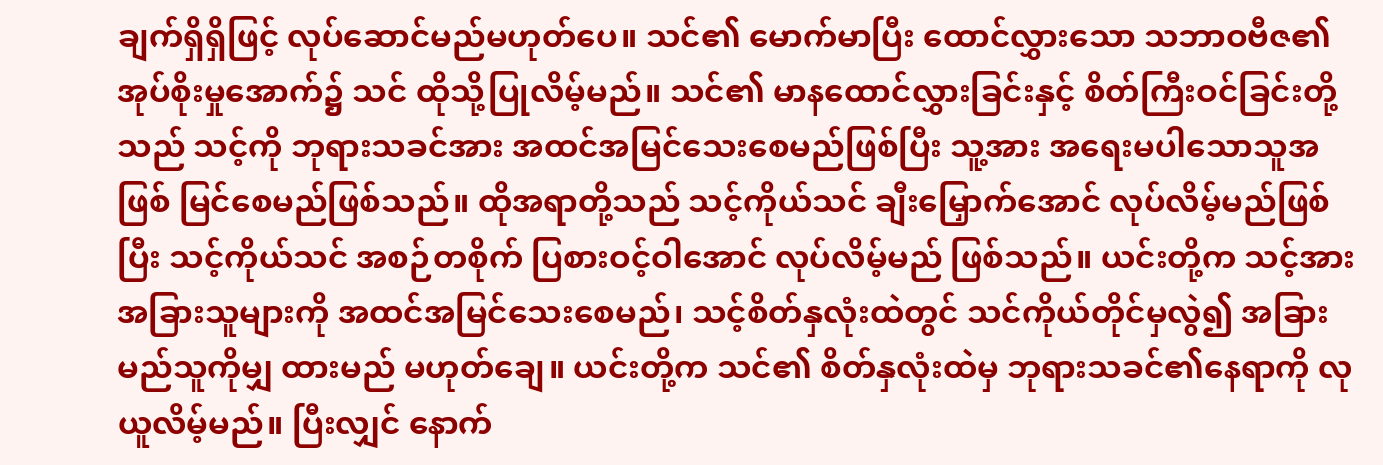ချက်ရှိရှိဖြင့် လုပ်ဆောင်မည်မဟုတ်ပေ။ သင်၏ မောက်မာပြီး ထောင်လွှားသော သဘာဝဗီဇ၏ အုပ်စိုးမှုအောက်၌ သင် ထိုသို့ပြုလိမ့်မည်။ သင်၏ မာနထောင်လွှားခြင်းနှင့် စိတ်ကြီးဝင်ခြင်းတို့သည် သင့်ကို ဘုရားသခင်အား အထင်အမြင်သေးစေမည်ဖြစ်ပြီး သူ့အား အရေးမပါသောသူအဖြစ် မြင်စေမည်ဖြစ်သည်။ ထိုအရာတို့သည် သင့်ကိုယ်သင် ချီးမြှောက်အောင် လုပ်လိမ့်မည်ဖြစ်ပြီး သင့်ကိုယ်သင် အစဉ်တစိုက် ပြစားဝင့်ဝါအောင် လုပ်လိမ့်မည် ဖြစ်သည်။ ယင်းတို့က သင့်အား အခြားသူများကို အထင်အမြင်သေးစေမည်၊ သင့်စိတ်နှလုံးထဲတွင် သင်ကိုယ်တိုင်မှလွဲ၍ အခြားမည်သူကိုမျှ ထားမည် မဟုတ်ချေ။ ယင်းတို့က သင်၏ စိတ်နှလုံးထဲမှ ဘုရားသခင်၏နေရာကို လုယူလိမ့်မည်။ ပြီးလျှင် နောက်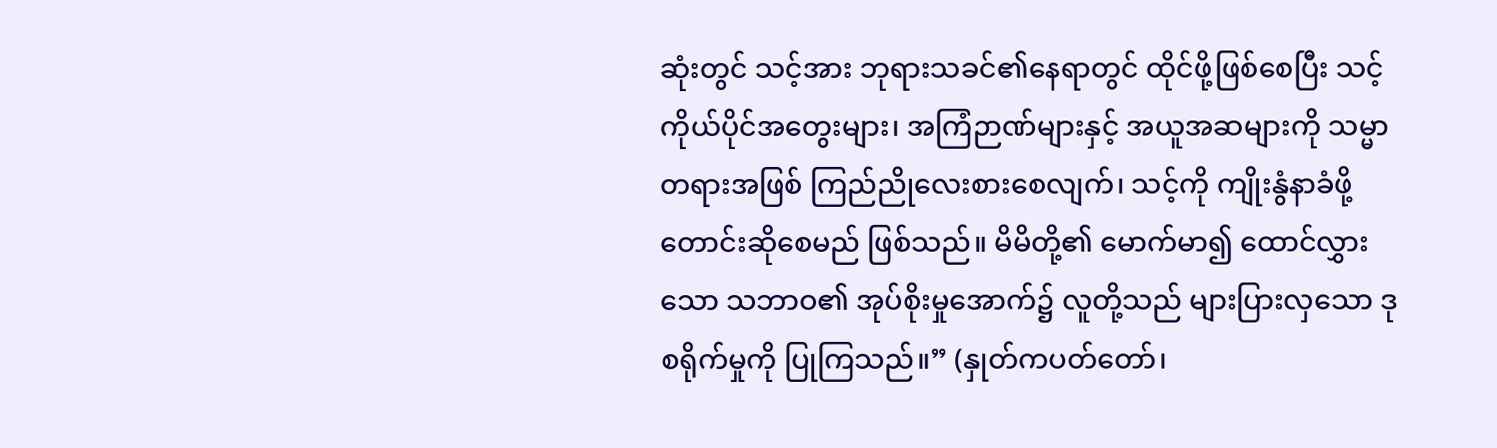ဆုံးတွင် သင့်အား ဘုရားသခင်၏နေရာတွင် ထိုင်ဖို့ဖြစ်စေပြီး သင့်ကိုယ်ပိုင်အတွေးများ၊ အကြံဉာဏ်များနှင့် အယူအဆများကို သမ္မာတရားအဖြစ် ကြည်ညိုလေးစားစေလျက်၊ သင့်ကို ကျိုးနွံနာခံဖို့ တောင်းဆိုစေမည် ဖြစ်သည်။ မိမိတို့၏ မောက်မာ၍ ထောင်လွှားသော သဘာဝ၏ အုပ်စိုးမှုအောက်၌ လူတို့သည် များပြားလှသော ဒုစရိုက်မှုကို ပြုကြသည်။” (နှုတ်ကပတ်တော်၊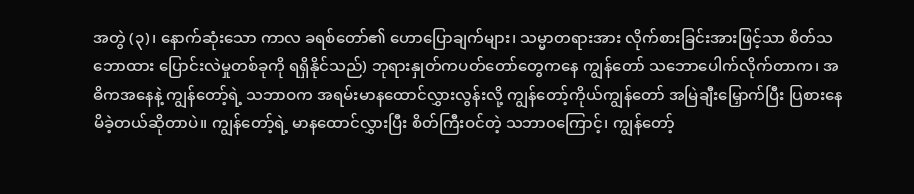အတွဲ (၃)၊ နောက်ဆုံးသော ကာလ ခရစ်တော်၏ ဟောပြောချက်များ၊ သမ္မာတရားအား လိုက်စားခြင်းအားဖြင့်သာ စိတ်သဘောထား ပြောင်းလဲမှုတစ်ခုကို ရရှိနိုင်သည်) ဘုရားနှုတ်ကပတ်တော်တွေကနေ ကျွန်တော် သဘောပေါက်လိုက်တာက၊ အဓိကအနေနဲ့ ကျွန်တော့်ရဲ့ သဘာဝက အရမ်းမာနထောင်လွှားလွန်းလို့ ကျွန်တော့်ကိုယ်ကျွန်တော် အမြဲချီးမြှောက်ပြီး ပြစားနေမိခဲ့တယ်ဆိုတာပဲ။ ကျွန်တော့်ရဲ့ မာနထောင်လွှားပြီး စိတ်ကြီးဝင်တဲ့ သဘာဝကြောင့်၊ ကျွန်တော့်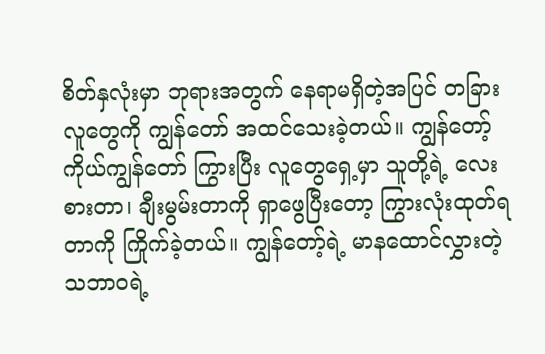စိတ်နှလုံးမှာ ဘုရားအတွက် နေရာမရှိတဲ့အပြင် တခြားလူတွေကို ကျွန်တော် အထင်သေးခဲ့တယ်။ ကျွန်တော့်ကိုယ်ကျွန်တော် ကြွားပြီး လူတွေရှေ့မှာ သူတို့ရဲ့ လေးစားတာ၊ ချီးမွမ်းတာကို ရှာဖွေပြီးတော့ ကြွားလုံးထုတ်ရတာကို ကြိုက်ခဲ့တယ်။ ကျွန်တော့်ရဲ့ မာနထောင်လွှားတဲ့ သဘာဝရဲ့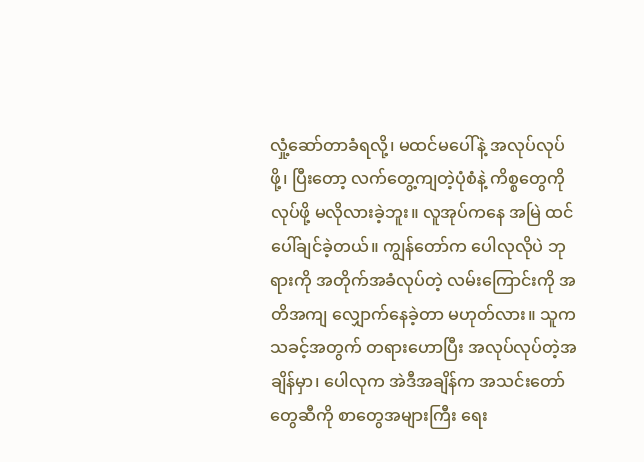လှုံ့ဆော်တာခံရလို့၊ မထင်မပေါ်နဲ့ အလုပ်လုပ်ဖို့၊ ပြီးတော့ လက်တွေ့ကျတဲ့ပုံစံနဲ့ ကိစ္စတွေကို လုပ်ဖို့ မလိုလားခဲ့ဘူး။ လူအုပ်ကနေ အမြဲ ထင်ပေါ်ချင်ခဲ့တယ်။ ကျွန်တော်က ပေါလုလိုပဲ ဘုရားကို အတိုက်အခံလုပ်တဲ့ လမ်းကြောင်းကို အတိအကျ လျှောက်နေခဲ့တာ မဟုတ်လား။ သူက သခင့်အတွက် တရားဟောပြီး အလုပ်လုပ်တဲ့အချိန်မှာ၊ ပေါလုက အဲဒီအချိန်က အသင်းတော်တွေဆီကို စာတွေအများကြီး ရေး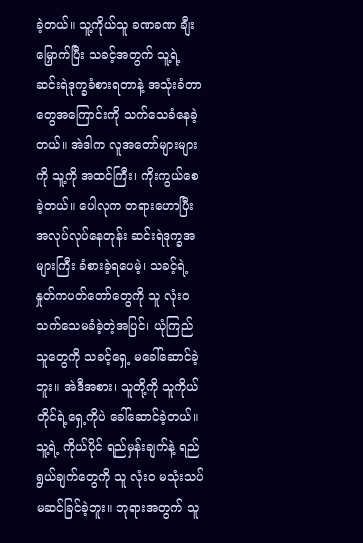ခဲ့တယ်။ သူ့ကိုယ်သူ ခဏခဏ ချီးမြှောက်ပြီး သခင့်အတွက် သူ့ရဲ့ ဆင်းရဲဒုက္ခခံစားရတာနဲ့ အသုံးခံတာတွေအကြောင်းကို သက်သေခံနေခဲ့တယ်။ အဲဒါက လူအတော်များများကို သူ့ကို အထင်ကြီး၊ ကိုးကွယ်စေခဲ့တယ်။ ပေါလုက တရားဟောပြီး အလုပ်လုပ်နေတုန်း ဆင်းရဲဒုက္ခအများကြီး ခံစားခဲ့ရပေမဲ့၊ သခင့်ရဲ့ နှုတ်ကပတ်တော်တွေကို သူ လုံးဝ သက်သေမခံခဲ့တဲ့အပြင်၊ ယုံကြည်သူတွေကို သခင့်ရှေ့ မခေါ်ဆောင်ခဲ့ဘူး။ အဲဒီအစား၊ သူတို့ကို သူကိုယ်တိုင်ရဲ့ရှေ့ကိုပဲ ခေါ်ဆောင်ခဲ့တယ်။ သူ့ရဲ့ ကိုယ်ပိုင် ရည်မှန်းချက်နဲ့ ရည်ရွယ်ချက်တွေကို သူ လုံးဝ မသုံးသပ်မဆင်ခြင်ခဲ့ဘူး။ ဘုရားအတွက် သူ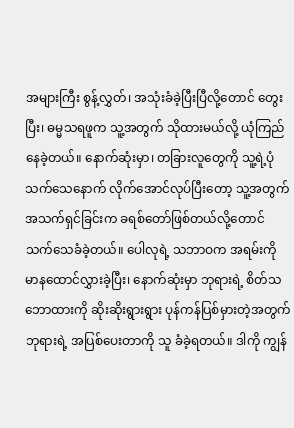အများကြီး စွန့်လွှတ်၊ အသုံးခံခဲ့ပြီးပြီလို့တောင် တွေးပြီး၊ ဓမ္မသရဖူက သူ့အတွက် သိုထားမယ်လို့ ယုံကြည်နေခဲ့တယ်။ နောက်ဆုံးမှာ၊ တခြားလူတွေကို သူ့ရဲ့ပုံသက်သေနောက် လိုက်အောင်လုပ်ပြီးတော့ သူ့အတွက် အသက်ရှင်ခြင်းက ခရစ်တော်ဖြစ်တယ်လို့တောင် သက်သေခံခဲ့တယ်။ ပေါလုရဲ့ သဘာဝက အရမ်းကို မာနထောင်လွှားခဲ့ပြီး၊ နောက်ဆုံးမှာ ဘုရားရဲ့ စိတ်သဘောထားကို ဆိုးဆိုးရွားရွား ပုန်ကန်ပြစ်မှားတဲ့အတွက် ဘုရားရဲ့ အပြစ်ပေးတာကို သူ ခံခဲ့ရတယ်။ ဒါကို ကျွန်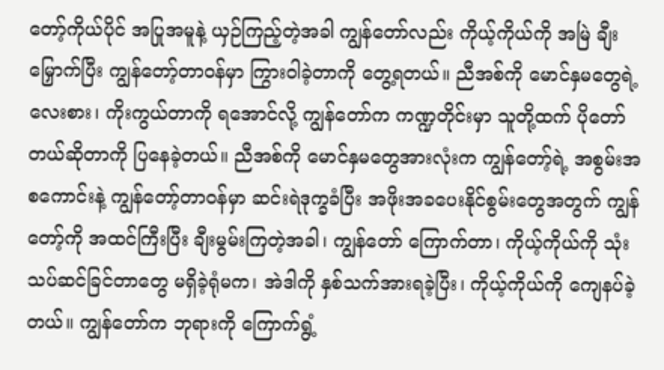တော့်ကိုယ်ပိုင် အပြုအမူနဲ့ ယှဉ်ကြည့်တဲ့အခါ ကျွန်တော်လည်း ကိုယ့်ကိုယ်ကို အမြဲ ချီးမြှောက်ပြီး ကျွန်တော့်တာဝန်မှာ ကြွားဝါခဲ့တာကို တွေ့ရတယ်။ ညီအစ်ကို မောင်နှမတွေရဲ့ လေးစား၊ ကိုးကွယ်တာကို ရအောင်လို့ ကျွန်တော်က ကဏ္ဍတိုင်းမှာ သူတို့ထက် ပိုတော်တယ်ဆိုတာကို ပြနေခဲ့တယ်။ ညီအစ်ကို မောင်နှမတွေအားလုံးက ကျွန်တော့်ရဲ့ အစွမ်းအစကောင်းနဲ့ ကျွန်တော့်တာဝန်မှာ ဆင်းရဲဒုက္ခခံပြီး အဖိုးအခပေးနိုင်စွမ်းတွေအတွက် ကျွန်တော့်ကို အထင်ကြီးပြီး ချီးမွမ်းကြတဲ့အခါ၊ ကျွန်တော် ကြောက်တာ၊ ကိုယ့်ကိုယ်ကို သုံးသပ်ဆင်ခြင်တာတွေ မရှိခဲ့ရုံမက၊ အဲဒါကို နှစ်သက်အားရခဲ့ပြီး၊ ကိုယ့်ကိုယ်ကို ကျေနပ်ခဲ့တယ်။ ကျွန်တော်က ဘုရားကို ကြောက်ရွံ့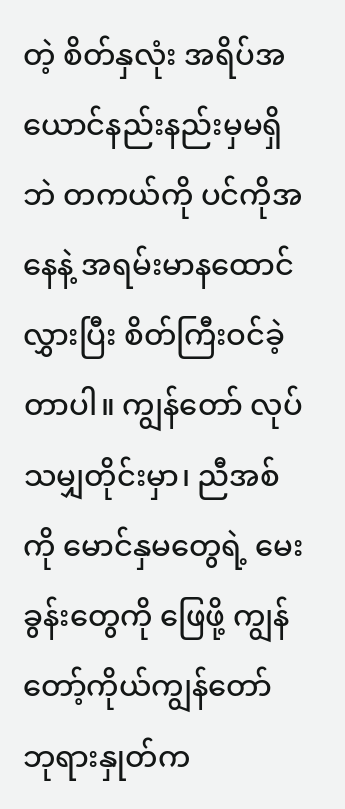တဲ့ စိတ်နှလုံး အရိပ်အယောင်နည်းနည်းမှမရှိဘဲ တကယ်ကို ပင်ကိုအနေနဲ့ အရမ်းမာနထောင်လွှားပြီး စိတ်ကြီးဝင်ခဲ့တာပါ။ ကျွန်တော် လုပ်သမျှတိုင်းမှာ၊ ညီအစ်ကို မောင်နှမတွေရဲ့ မေးခွန်းတွေကို ဖြေဖို့ ကျွန်တော့်ကိုယ်ကျွန်တော် ဘုရားနှုတ်က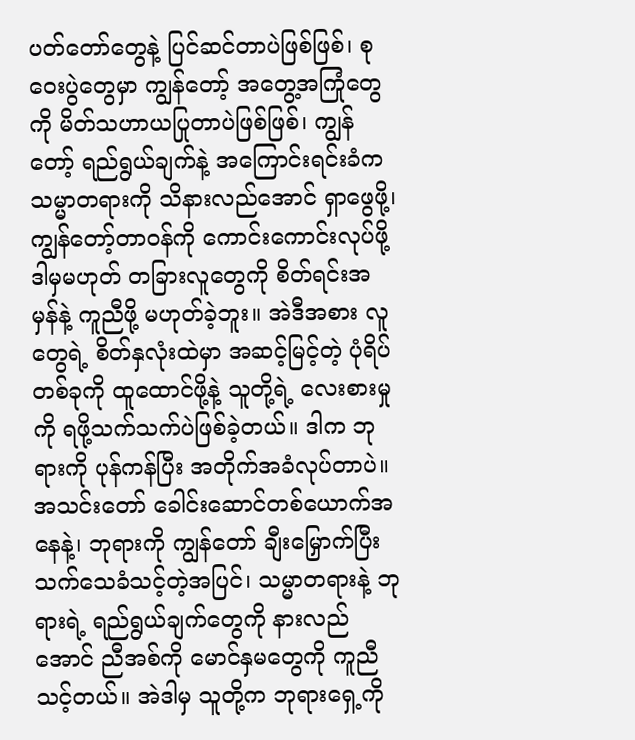ပတ်တော်တွေနဲ့ ပြင်ဆင်တာပဲဖြစ်ဖြစ်၊ စုဝေးပွဲတွေမှာ ကျွန်တော့် အတွေ့အကြုံတွေကို မိတ်သဟာယပြုတာပဲဖြစ်ဖြစ်၊ ကျွန်တော့် ရည်ရွယ်ချက်နဲ့ အကြောင်းရင်းခံက သမ္မာတရားကို သိနားလည်အောင် ရှာဖွေဖို့၊ ကျွန်တော့်တာဝန်ကို ကောင်းကောင်းလုပ်ဖို့ ဒါမှမဟုတ် တခြားလူတွေကို စိတ်ရင်းအမှန်နဲ့ ကူညီဖို့ မဟုတ်ခဲ့ဘူး။ အဲဒီအစား လူတွေရဲ့ စိတ်နှလုံးထဲမှာ အဆင့်မြင့်တဲ့ ပုံရိပ်တစ်ခုကို ထူထောင်ဖို့နဲ့ သူတို့ရဲ့ လေးစားမှုကို ရဖို့သက်သက်ပဲဖြစ်ခဲ့တယ်။ ဒါက ဘုရားကို ပုန်ကန်ပြီး အတိုက်အခံလုပ်တာပဲ။ အသင်းတော် ခေါင်းဆောင်တစ်ယောက်အနေနဲ့၊ ဘုရားကို ကျွန်တော် ချီးမြှောက်ပြီး သက်သေခံသင့်တဲ့အပြင်၊ သမ္မာတရားနဲ့ ဘုရားရဲ့ ရည်ရွယ်ချက်တွေကို နားလည်အောင် ညီအစ်ကို မောင်နှမတွေကို ကူညီသင့်တယ်။ အဲဒါမှ သူတို့က ဘုရားရှေ့ကို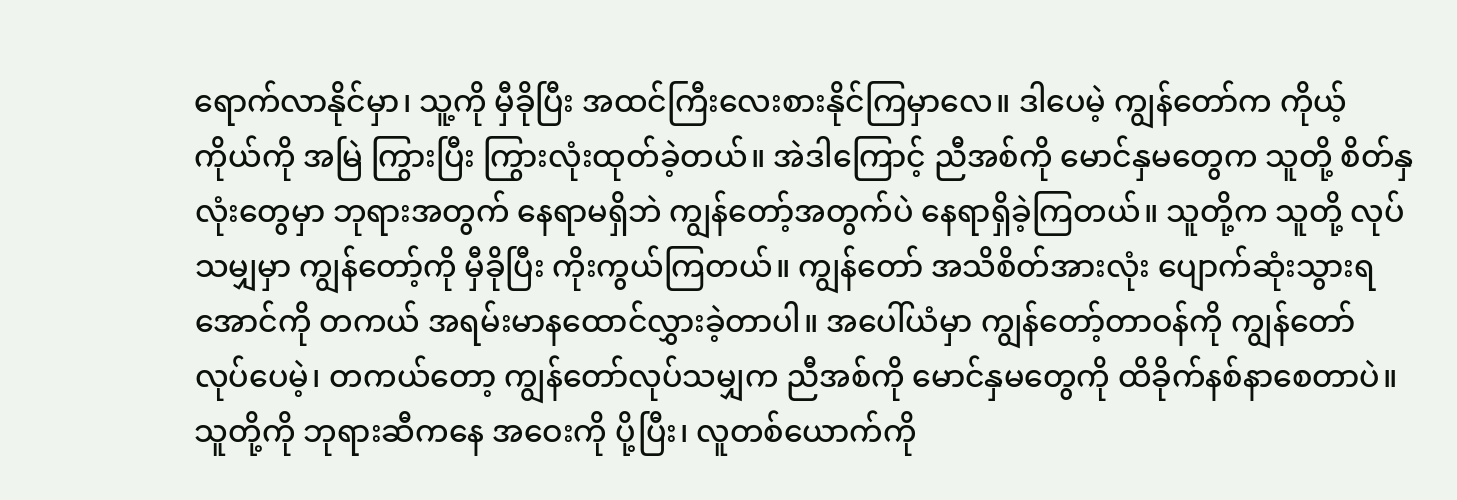ရောက်လာနိုင်မှာ၊ သူ့ကို မှီခိုပြီး အထင်ကြီးလေးစားနိုင်ကြမှာလေ။ ဒါပေမဲ့ ကျွန်တော်က ကိုယ့်ကိုယ်ကို အမြဲ ကြွားပြီး ကြွားလုံးထုတ်ခဲ့တယ်။ အဲဒါကြောင့် ညီအစ်ကို မောင်နှမတွေက သူတို့ စိတ်နှလုံးတွေမှာ ဘုရားအတွက် နေရာမရှိဘဲ ကျွန်တော့်အတွက်ပဲ နေရာရှိခဲ့ကြတယ်။ သူတို့က သူတို့ လုပ်သမျှမှာ ကျွန်တော့်ကို မှီခိုပြီး ကိုးကွယ်ကြတယ်။ ကျွန်တော် အသိစိတ်အားလုံး ပျောက်ဆုံးသွားရအောင်ကို တကယ် အရမ်းမာနထောင်လွှားခဲ့တာပါ။ အပေါ်ယံမှာ ကျွန်တော့်တာဝန်ကို ကျွန်တော် လုပ်ပေမဲ့၊ တကယ်တော့ ကျွန်တော်လုပ်သမျှက ညီအစ်ကို မောင်နှမတွေကို ထိခိုက်နစ်နာစေတာပဲ။ သူတို့ကို ဘုရားဆီကနေ အဝေးကို ပို့ပြီး၊ လူတစ်ယောက်ကို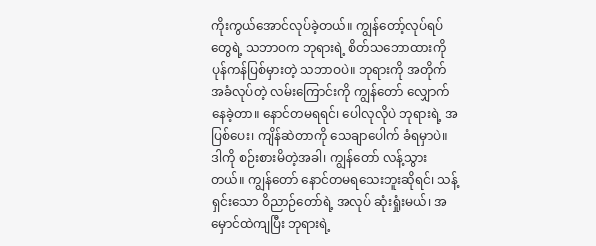ကိုးကွယ်အောင်လုပ်ခဲ့တယ်။ ကျွန်တော့်လုပ်ရပ်တွေရဲ့ သဘာဝက ဘုရားရဲ့ စိတ်သဘောထားကို ပုန်ကန်ပြစ်မှားတဲ့ သဘာဝပဲ။ ဘုရားကို အတိုက်အခံလုပ်တဲ့ လမ်းကြောင်းကို ကျွန်တော် လျှောက်နေခဲ့တာ။ နောင်တမရရင်၊ ပေါလုလိုပဲ ဘုရားရဲ့ အပြစ်ပေး၊ ကျိန်ဆဲတာကို သေချာပေါက် ခံရမှာပဲ။ ဒါကို စဉ်းစားမိတဲ့အခါ၊ ကျွန်တော် လန့်သွားတယ်။ ကျွန်တော် နောင်တမရသေးဘူးဆိုရင်၊ သန့်ရှင်းသော ဝိညာဉ်တော်ရဲ့ အလုပ် ဆုံးရှုံးမယ်၊ အမှောင်ထဲကျပြီး ဘုရားရဲ့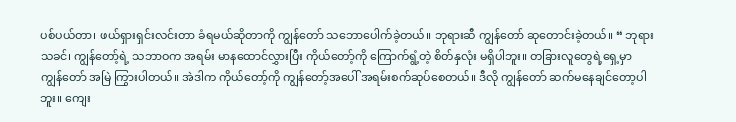ပစ်ပယ်တာ၊ ဖယ်ရှားရှင်းလင်းတာ ခံရမယ်ဆိုတာကို ကျွန်တော် သဘောပေါက်ခဲ့တယ်။ ဘုရားဆီ ကျွန်တော် ဆုတောင်းခဲ့တယ်။ “ ဘုရားသခင်၊ ကျွန်တော့်ရဲ့ သဘာဝက အရမ်း မာနထောင်လွှားပြီး ကိုယ်တော့်ကို ကြောက်ရွံ့တဲ့ စိတ်နှလုံး မရှိပါဘူး။ တခြားလူတွေရဲ့ရှေ့မှာ ကျွန်တော် အမြဲ ကြွားပါတယ်။ အဲဒါက ကိုယ်တော့်ကို ကျွန်တော့်အပေါ် အရမ်းစက်ဆုပ်စေတယ်။ ဒီလို ကျွန်တော် ဆက်မနေချင်တော့ပါဘူး။ ကျေး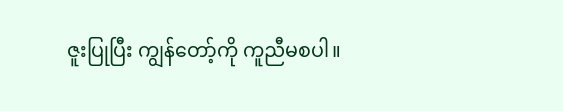ဇူးပြုပြီး ကျွန်တော့်ကို ကူညီမစပါ။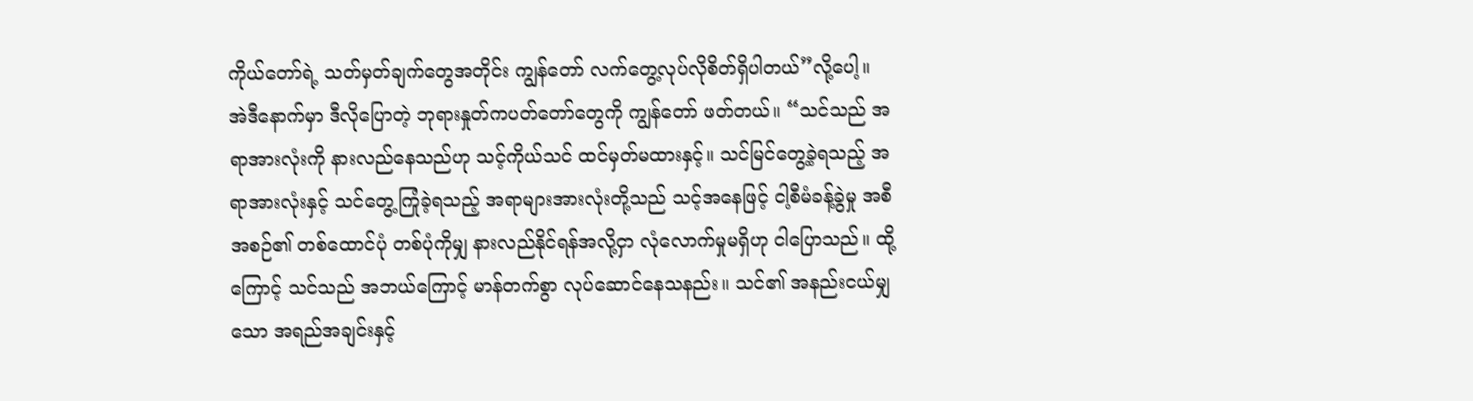ကိုယ်တော်ရဲ့ သတ်မှတ်ချက်တွေအတိုင်း ကျွန်တော် လက်တွေ့လုပ်လိုစိတ်ရှိပါတယ်”လို့ပေါ့။
အဲဒီနောက်မှာ ဒီလိုပြောတဲ့ ဘုရားနှုတ်ကပတ်တော်တွေကို ကျွန်တော် ဖတ်တယ်။ “သင်သည် အရာအားလုံးကို နားလည်နေသည်ဟု သင့်ကိုယ်သင် ထင်မှတ်မထားနှင့်။ သင်မြင်တွေ့ခဲ့ရသည့် အရာအားလုံးနှင့် သင်တွေ့ကြုံခဲ့ရသည့် အရာများအားလုံးတို့သည် သင့်အနေဖြင့် ငါ့စီမံခန့်ခွဲမှု အစီအစဉ်၏ တစ်ထောင်ပုံ တစ်ပုံကိုမျှ နားလည်နိုင်ရန်အလို့ငှာ လုံလောက်မှုမရှိဟု ငါပြောသည်။ ထို့ကြောင့် သင်သည် အဘယ်ကြောင့် မာန်တက်စွာ လုပ်ဆောင်နေသနည်း။ သင်၏ အနည်းငယ်မျှသော အရည်အချင်းနှင့်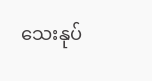သေးနုပ်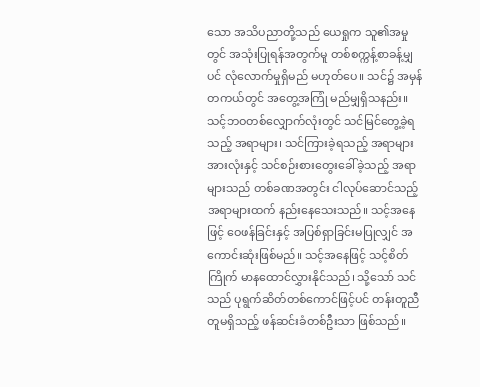သော အသိပညာတို့သည် ယေရှုက သူ၏အမှုတွင် အသုံးပြုရန်အတွက်မူ တစ်စက္ကန့်စာခန့်မျှပင် လုံလောက်မှုရှိမည် မဟုတ်ပေ။ သင်၌ အမှန်တကယ်တွင် အတွေ့အကြုံ မည်မျှရှိသနည်း။ သင့်ဘဝတစ်လျှောက်လုံးတွင် သင်မြင်တွေ့ခဲ့ရသည့် အရာများ၊ သင်ကြားခဲ့ရသည့် အရာများအားလုံးနှင့် သင်စဉ်းစားတွေးခေါ်ခဲ့သည့် အရာများသည် တစ်ခဏအတွင်း ငါလုပ်ဆောင်သည့် အရာများထက် နည်းနေသေးသည်။ သင့်အနေဖြင့် ဝေဖန်ခြင်းနှင့် အပြစ်ရှာခြင်းမပြုလျှင် အကောင်းဆုံးဖြစ်မည်။ သင့်အနေဖြင့် သင့်စိတ်ကြိုက် မာနထောင်လွှားနိုင်သည်၊ သို့သော် သင်သည် ပုရွက်ဆိတ်တစ်ကောင်ဖြင့်ပင် တန်းတူညီတူမရှိသည့် ဖန်ဆင်းခံတစ်ဦးသာ ဖြစ်သည်။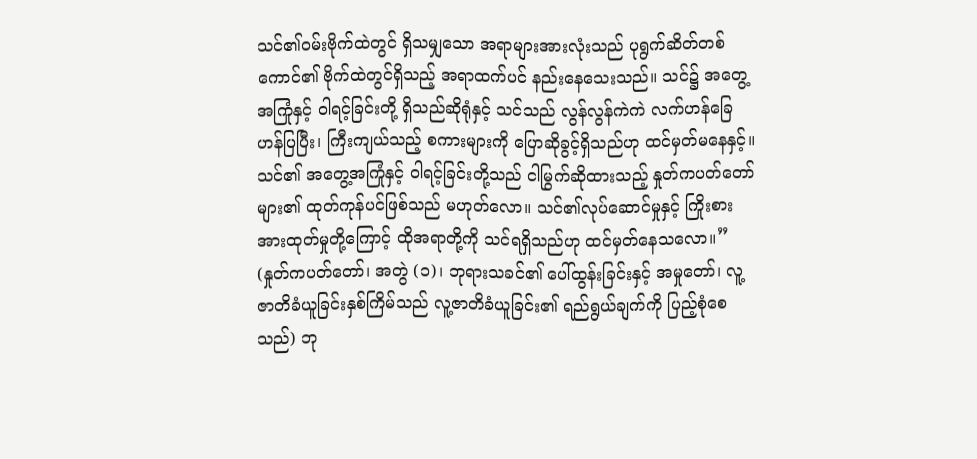သင်၏ဝမ်းဗိုက်ထဲတွင် ရှိသမျှသော အရာများအားလုံးသည် ပုရွက်ဆိတ်တစ်ကောင်၏ ဗိုက်ထဲတွင်ရှိသည့် အရာထက်ပင် နည်းနေသေးသည်။ သင်၌ အတွေ့အကြုံနှင့် ဝါရင့်ခြင်းတို့ ရှိသည်ဆိုရုံနှင့် သင်သည် လွန်လွန်ကဲကဲ လက်ဟန်ခြေဟန်ပြပြီး၊ ကြီးကျယ်သည့် စကားများကို ပြောဆိုခွင့်ရှိသည်ဟု ထင်မှတ်မနေနှင့်။ သင်၏ အတွေ့အကြုံနှင့် ဝါရင့်ခြင်းတို့သည် ငါမြွက်ဆိုထားသည့် နှုတ်ကပတ်တော်များ၏ ထုတ်ကုန်ပင်ဖြစ်သည် မဟုတ်လော။ သင်၏လုပ်ဆောင်မှုနှင့် ကြိုးစားအားထုတ်မှုတို့ကြောင့် ထိုအရာတို့ကို သင်ရရှိသည်ဟု ထင်မှတ်နေသလော။” (နှုတ်ကပတ်တော်၊ အတွဲ (၁)၊ ဘုရားသခင်၏ ပေါ်ထွန်းခြင်းနှင့် အမှုတော်၊ လူ့ဇာတိခံယူခြင်းနှစ်ကြိမ်သည် လူ့ဇာတိခံယူခြင်း၏ ရည်ရွယ်ချက်ကို ပြည့်စုံစေသည်) ဘု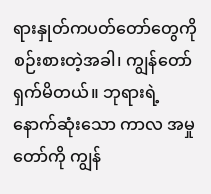ရားနှုတ်ကပတ်တော်တွေကို စဉ်းစားတဲ့အခါ၊ ကျွန်တော် ရှက်မိတယ်။ ဘုရားရဲ့ နောက်ဆုံးသော ကာလ အမှုတော်ကို ကျွန်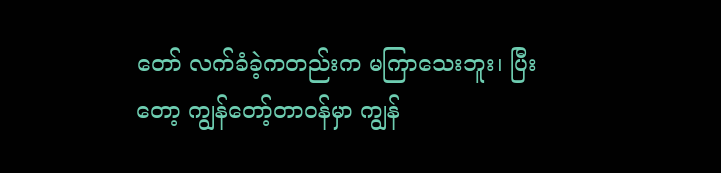တော် လက်ခံခဲ့ကတည်းက မကြာသေးဘူး၊ ပြီးတော့ ကျွန်တော့်တာဝန်မှာ ကျွန်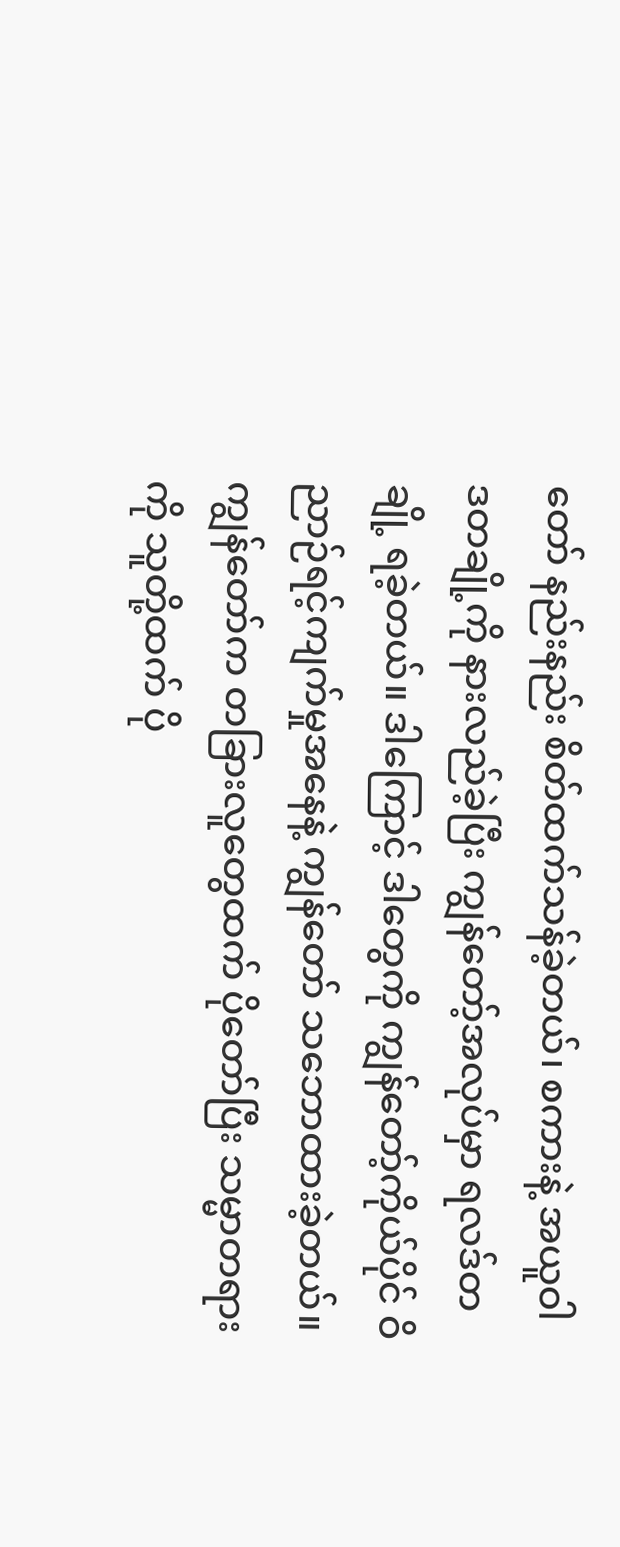တော် နည်းနည်း စိတ်ထက်သန်ခဲ့တယ်၊ စကားနဲ့ အယူဝါဒတချို့ကို နားလည်ခဲ့ပြီး ကျွန်တော့်အလုပ်မှာ ရလဒ်တချို့ ရခဲ့တယ်။ ဒါကြောင့် ဒါတွေကို ကျွန်တော့်ကိုယ်ပိုင် ဝိညာဉ်ရင့်ကျက်မှုအနေနဲ့ ကျွန်တော် သဘောထားခဲ့တယ်။ ကျွန်တော်က တခြားလူတွေထက် ပိုတော်ပြီး သမ္မာတရားကို သူတို့ထက် ပို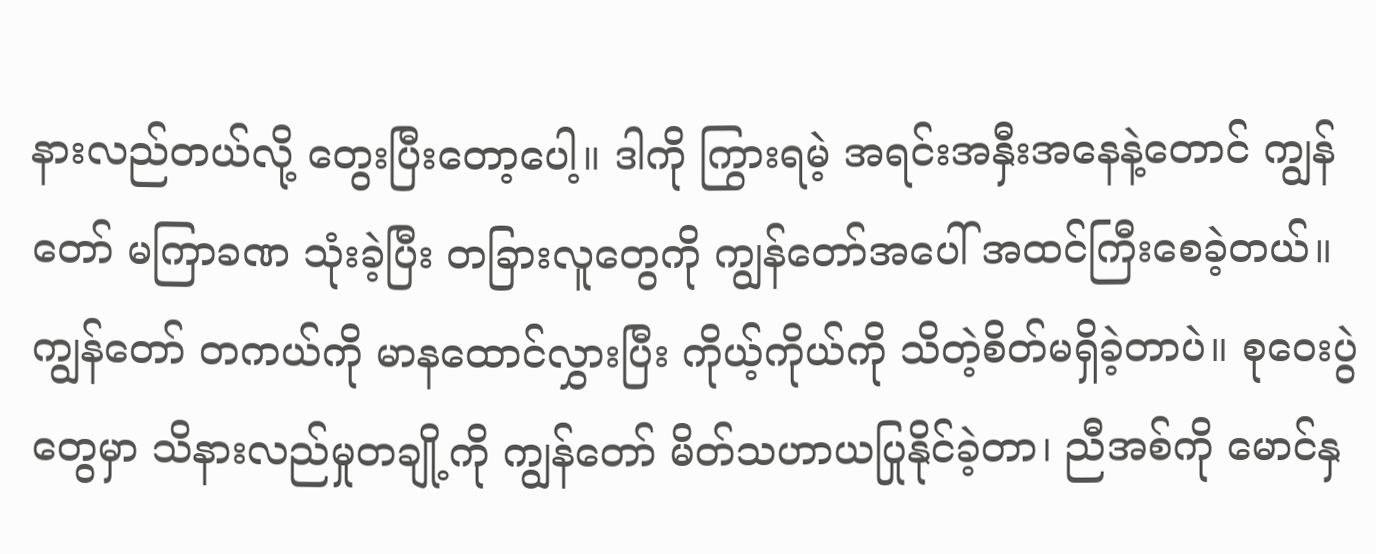နားလည်တယ်လို့ တွေးပြီးတော့ပေါ့။ ဒါကို ကြွားရမဲ့ အရင်းအနှီးအနေနဲ့တောင် ကျွန်တော် မကြာခဏ သုံးခဲ့ပြီး တခြားလူတွေကို ကျွန်တော်အပေါ် အထင်ကြီးစေခဲ့တယ်။ ကျွန်တော် တကယ်ကို မာနထောင်လွှားပြီး ကိုယ့်ကိုယ်ကို သိတဲ့စိတ်မရှိခဲ့တာပဲ။ စုဝေးပွဲတွေမှာ သိနားလည်မှုတချို့ကို ကျွန်တော် မိတ်သဟာယပြုနိုင်ခဲ့တာ၊ ညီအစ်ကို မောင်နှ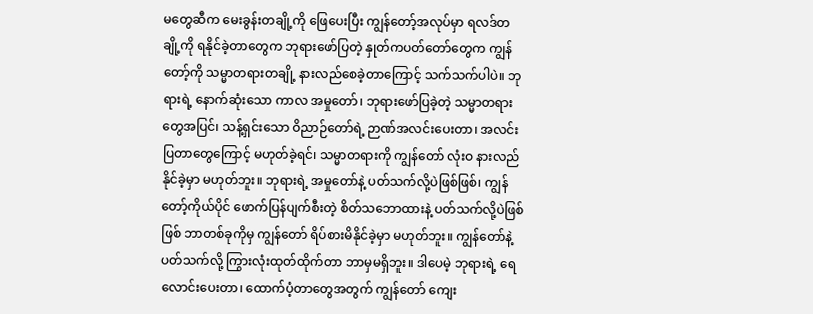မတွေဆီက မေးခွန်းတချို့ကို ဖြေပေးပြီး ကျွန်တော့်အလုပ်မှာ ရလဒ်တချို့ကို ရနိုင်ခဲ့တာတွေက ဘုရားဖော်ပြတဲ့ နှုတ်ကပတ်တော်တွေက ကျွန်တော့်ကို သမ္မာတရားတချို့ နားလည်စေခဲ့တာကြောင့် သက်သက်ပါပဲ။ ဘုရားရဲ့ နောက်ဆုံးသော ကာလ အမှုတော်၊ ဘုရားဖော်ပြခဲ့တဲ့ သမ္မာတရားတွေအပြင်၊ သန့်ရှင်းသော ဝိညာဉ်တော်ရဲ့ ဉာဏ်အလင်းပေးတာ၊ အလင်းပြတာတွေကြောင့် မဟုတ်ခဲ့ရင်၊ သမ္မာတရားကို ကျွန်တော် လုံးဝ နားလည်နိုင်ခဲ့မှာ မဟုတ်ဘူး။ ဘုရားရဲ့ အမှုတော်နဲ့ ပတ်သက်လို့ပဲဖြစ်ဖြစ်၊ ကျွန်တော့်ကိုယ်ပိုင် ဖောက်ပြန်ပျက်စီးတဲ့ စိတ်သဘောထားနဲ့ ပတ်သက်လို့ပဲဖြစ်ဖြစ် ဘာတစ်ခုကိုမှ ကျွန်တော် ရိပ်စားမိနိုင်ခဲ့မှာ မဟုတ်ဘူး။ ကျွန်တော်နဲ့ပတ်သက်လို့ ကြွားလုံးထုတ်ထိုက်တာ ဘာမှမရှိဘူး။ ဒါပေမဲ့ ဘုရားရဲ့ ရေလောင်းပေးတာ၊ ထောက်ပံ့တာတွေအတွက် ကျွန်တော် ကျေး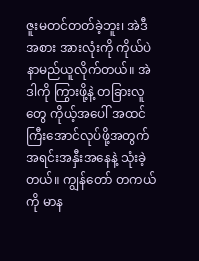ဇူးမတင်တတ်ခဲ့ဘူး၊ အဲဒီအစား အားလုံးကို ကိုယ်ပဲနာမည်ယူလိုက်တယ်။ အဲဒါကို ကြွားဖို့နဲ့ တခြားလူတွေ ကိုယ့်အပေါ် အထင်ကြီးအောင်လုပ်ဖို့အတွက် အရင်းအနှီးအနေနဲ့ သုံးခဲ့တယ်။ ကျွန်တော် တကယ်ကို မာန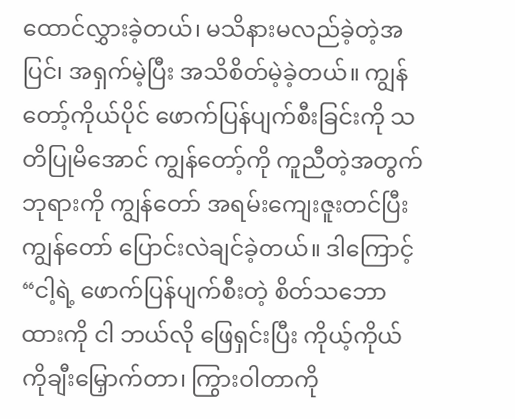ထောင်လွှားခဲ့တယ်၊ မသိနားမလည်ခဲ့တဲ့အပြင်၊ အရှက်မဲ့ပြီး အသိစိတ်မဲ့ခဲ့တယ်။ ကျွန်တော့်ကိုယ်ပိုင် ဖောက်ပြန်ပျက်စီးခြင်းကို သတိပြုမိအောင် ကျွန်တော့်ကို ကူညီတဲ့အတွက် ဘုရားကို ကျွန်တော် အရမ်းကျေးဇူးတင်ပြီး ကျွန်တော် ပြောင်းလဲချင်ခဲ့တယ်။ ဒါကြောင့် “ငါ့ရဲ့ ဖောက်ပြန်ပျက်စီးတဲ့ စိတ်သဘောထားကို ငါ ဘယ်လို ဖြေရှင်းပြီး ကိုယ့်ကိုယ်ကိုချီးမြှောက်တာ၊ ကြွားဝါတာကို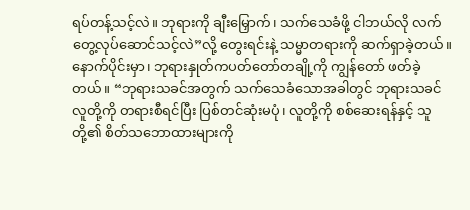ရပ်တန့်သင့်လဲ။ ဘုရားကို ချီးမြှောက်၊ သက်သေခံဖို့ ငါဘယ်လို လက်တွေ့လုပ်ဆောင်သင့်လဲ”လို့ တွေးရင်းနဲ့ သမ္မာတရားကို ဆက်ရှာခဲ့တယ်။
နောက်ပိုင်းမှာ၊ ဘုရားနှုတ်ကပတ်တော်တချို့ကို ကျွန်တော် ဖတ်ခဲ့တယ်။ “ဘုရားသခင်အတွက် သက်သေခံသောအခါတွင် ဘုရားသခင် လူတို့ကို တရားစီရင်ပြီး ပြစ်တင်ဆုံးမပုံ၊ လူတို့ကို စစ်ဆေးရန်နှင့် သူတို့၏ စိတ်သဘောထားများကို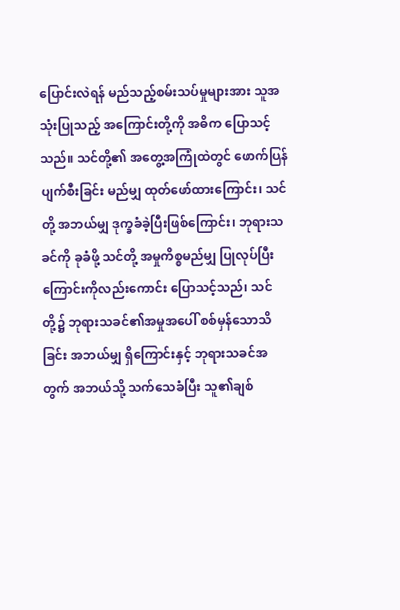ပြောင်းလဲရန် မည်သည့်စမ်းသပ်မှုများအား သူအသုံးပြုသည့် အကြောင်းတို့ကို အဓိက ပြောသင့်သည်။ သင်တို့၏ အတွေ့အကြုံထဲတွင် ဖောက်ပြန်ပျက်စီးခြင်း မည်မျှ ထုတ်ဖော်ထားကြောင်း၊ သင်တို့ အဘယ်မျှ ဒုက္ခခံခဲ့ပြီးဖြစ်ကြောင်း၊ ဘုရားသခင်ကို ခုခံဖို့ သင်တို့ အမှုကိစ္စမည်မျှ ပြုလုပ်ပြီးကြောင်းကိုလည်းကောင်း ပြောသင့်သည်၊ သင်တို့၌ ဘုရားသခင်၏အမှုအပေါ် စစ်မှန်သောသိခြင်း အဘယ်မျှ ရှိကြောင်းနှင့် ဘုရားသခင်အတွက် အဘယ်သို့ သက်သေခံပြီး သူ၏ချစ်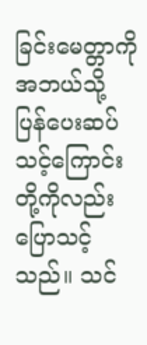ခြင်းမေတ္တာကို အဘယ်သို့ ပြန်ပေးဆပ်သင့်ကြောင်းတို့ကိုလည်း ပြောသင့်သည်။ သင်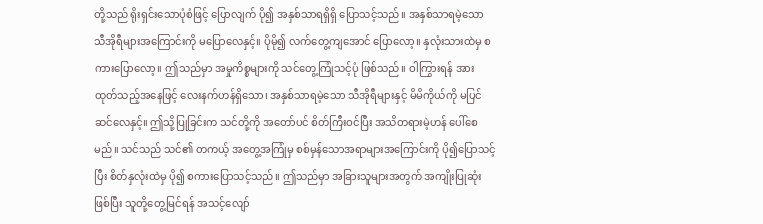တို့သည် ရိုးရှင်းသောပုံစံဖြင့် ပြောလျက် ပို၍ အနှစ်သာရရှိရှိ ပြောသင့်သည်။ အနှစ်သာရမဲ့သော သီအိုရီများအကြောင်းကို မပြောလေနှင့်။ ပိုမို၍ လက်တွေ့ကျအောင် ပြောလော့။ နှလုံးသားထဲမှ စကားပြောလော့။ ဤသည်မှာ အမှုကိစ္စများကို သင်တွေ့ကြုံသင့်ပုံ ဖြစ်သည်။ ဝါကြွားရန် အားထုတ်သည့်အနေဖြင့် လေးနက်ဟန်ရှိသော၊ အနှစ်သာရမဲ့သော သီအိုရီများနှင့် မိမိကိုယ်ကို မပြင်ဆင်လေနှင့်။ ဤသို့ပြုခြင်းက သင်တို့ကို အတော်ပင် စိတ်ကြီးဝင်ပြီး အသိတရားမဲ့ဟန် ပေါ်စေမည်။ သင်သည် သင်၏ တကယ့် အတွေ့အကြုံမှ စစ်မှန်သောအရာများအကြောင်းကို ပို၍ပြောသင့်ပြီး စိတ်နှလုံးထဲမှ ပို၍ စကားပြောသင့်သည်။ ဤသည်မှာ အခြားသူများအတွက် အကျိုးပြုဆုံးဖြစ်ပြီး သူတို့တွေ့မြင်ရန် အသင့်လျော်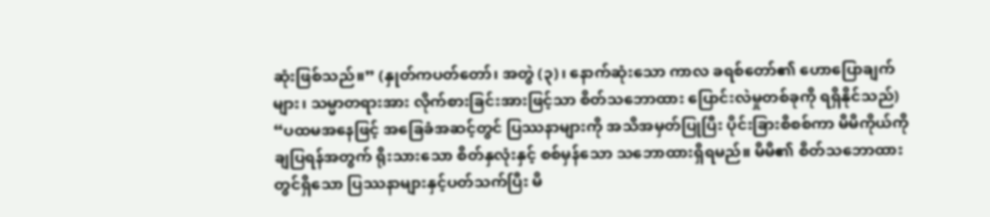ဆုံးဖြစ်သည်။” (နှုတ်ကပတ်တော်၊ အတွဲ (၃)၊ နောက်ဆုံးသော ကာလ ခရစ်တော်၏ ဟောပြောချက်များ၊ သမ္မာတရားအား လိုက်စားခြင်းအားဖြင့်သာ စိတ်သဘောထား ပြောင်းလဲမှုတစ်ခုကို ရရှိနိုင်သည်) “ပထမအနေဖြင့် အခြေခံအဆင့်တွင် ပြဿနာများကို အသိအမှတ်ပြုပြီး ပိုင်းခြားစိစစ်ကာ မိမိကိုယ်ကို ချပြရန်အတွက် ရိုးသားသော စိတ်နှလုံးနှင့် စစ်မှန်သော သဘောထားရှိရမည်။ မိမိ၏ စိတ်သဘောထားတွင်ရှိသော ပြဿနာများနှင့်ပတ်သက်ပြီး မိ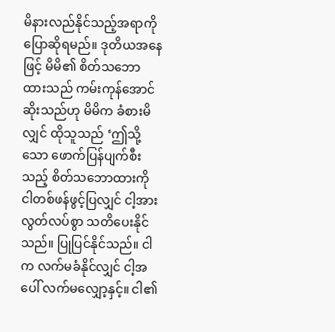မိနားလည်နိုင်သည့်အရာကို ပြောဆိုရမည်။ ဒုတိယအနေဖြင့် မိမိ၏ စိတ်သဘောထားသည် ကမ်းကုန်အောင်ဆိုးသည်ဟု မိမိက ခံစားမိလျှင် ထိုသူသည် ‘ဤသို့သော ဖောက်ပြန်ပျက်စီးသည့် စိတ်သဘောထားကို ငါတစ်ဖန်ဖွင့်ပြလျှင် ငါ့အား လွတ်လပ်စွာ သတိပေးနိုင်သည်။ ပြုပြင်နိုင်သည်။ ငါက လက်မခံနိုင်လျှင် ငါ့အပေါ် လက်မလျှော့နှင့်။ ငါ၏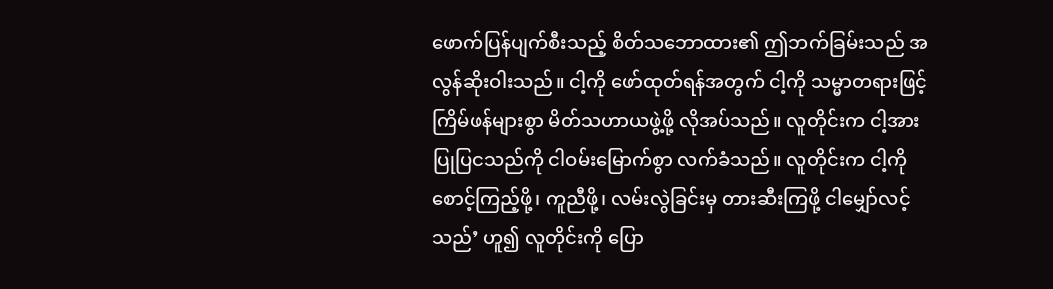ဖောက်ပြန်ပျက်စီးသည့် စိတ်သဘောထား၏ ဤဘက်ခြမ်းသည် အလွန်ဆိုးဝါးသည်။ ငါ့ကို ဖော်ထုတ်ရန်အတွက် ငါ့ကို သမ္မာတရားဖြင့် ကြိမ်ဖန်များစွာ မိတ်သဟာယဖွဲ့ဖို့ လိုအပ်သည်။ လူတိုင်းက ငါ့အား ပြုပြငသည်ကို ငါဝမ်းမြောက်စွာ လက်ခံသည်။ လူတိုင်းက ငါ့ကို စောင့်ကြည့်ဖို့၊ ကူညီဖို့၊ လမ်းလွဲခြင်းမှ တားဆီးကြဖို့ ငါမျှော်လင့်သည်’ ဟူ၍ လူတိုင်းကို ပြော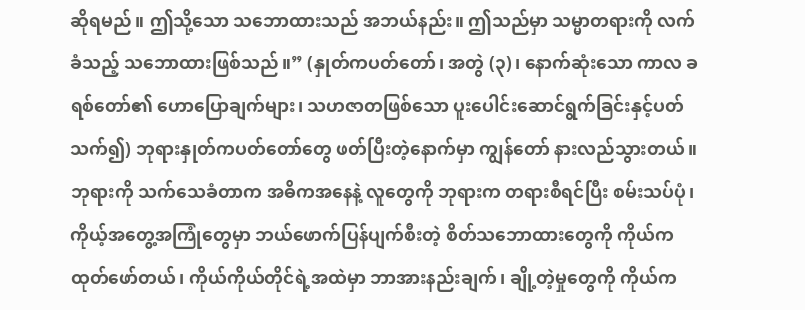ဆိုရမည်။ ဤသို့သော သဘောထားသည် အဘယ်နည်း။ ဤသည်မှာ သမ္မာတရားကို လက်ခံသည့် သဘောထားဖြစ်သည်။” (နှုတ်ကပတ်တော်၊ အတွဲ (၃)၊ နောက်ဆုံးသော ကာလ ခရစ်တော်၏ ဟောပြောချက်များ၊ သဟဇာတဖြစ်သော ပူးပေါင်းဆောင်ရွက်ခြင်းနှင့်ပတ်သက်၍) ဘုရားနှုတ်ကပတ်တော်တွေ ဖတ်ပြီးတဲ့နောက်မှာ ကျွန်တော် နားလည်သွားတယ်။ ဘုရားကို သက်သေခံတာက အဓိကအနေနဲ့ လူတွေကို ဘုရားက တရားစီရင်ပြီး စမ်းသပ်ပုံ၊ ကိုယ့်အတွေ့အကြုံတွေမှာ ဘယ်ဖောက်ပြန်ပျက်စီးတဲ့ စိတ်သဘောထားတွေကို ကိုယ်က ထုတ်ဖော်တယ်၊ ကိုယ်ကိုယ်တိုင်ရဲ့အထဲမှာ ဘာအားနည်းချက်၊ ချို့တဲ့မှုတွေကို ကိုယ်က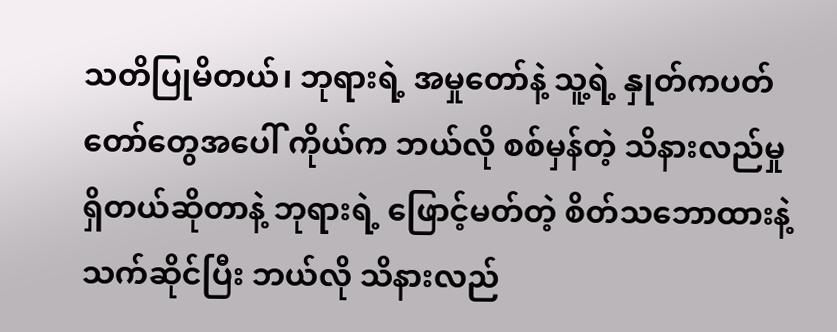သတိပြုမိတယ်၊ ဘုရားရဲ့ အမှုတော်နဲ့ သူ့ရဲ့ နှုတ်ကပတ်တော်တွေအပေါ် ကိုယ်က ဘယ်လို စစ်မှန်တဲ့ သိနားလည်မှုရှိတယ်ဆိုတာနဲ့ ဘုရားရဲ့ ဖြောင့်မတ်တဲ့ စိတ်သဘောထားနဲ့ သက်ဆိုင်ပြီး ဘယ်လို သိနားလည်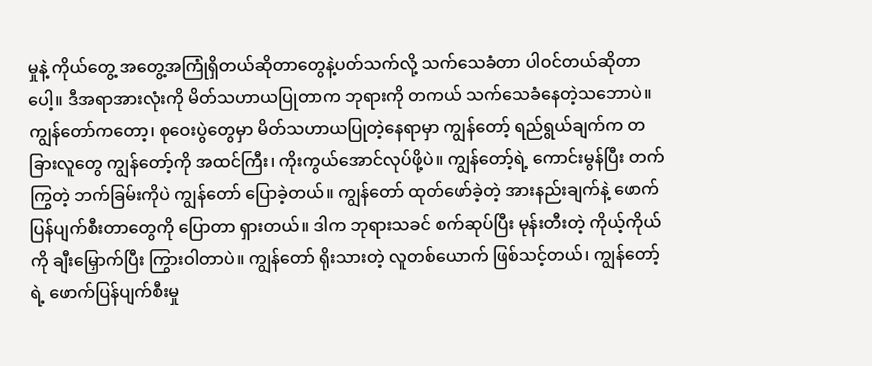မှုနဲ့ ကိုယ်တွေ့ အတွေ့အကြုံရှိတယ်ဆိုတာတွေနဲ့ပတ်သက်လို့ သက်သေခံတာ ပါဝင်တယ်ဆိုတာပေါ့။ ဒီအရာအားလုံးကို မိတ်သဟာယပြုတာက ဘုရားကို တကယ် သက်သေခံနေတဲ့သဘောပဲ။ ကျွန်တော်ကတော့၊ စုဝေးပွဲတွေမှာ မိတ်သဟာယပြုတဲ့နေရာမှာ ကျွန်တော့် ရည်ရွယ်ချက်က တခြားလူတွေ ကျွန်တော့်ကို အထင်ကြီး၊ ကိုးကွယ်အောင်လုပ်ဖို့ပဲ။ ကျွန်တော့်ရဲ့ ကောင်းမွန်ပြီး တက်ကြွတဲ့ ဘက်ခြမ်းကိုပဲ ကျွန်တော် ပြောခဲ့တယ်။ ကျွန်တော် ထုတ်ဖော်ခဲ့တဲ့ အားနည်းချက်နဲ့ ဖောက်ပြန်ပျက်စီးတာတွေကို ပြောတာ ရှားတယ်။ ဒါက ဘုရားသခင် စက်ဆုပ်ပြီး မုန်းတီးတဲ့ ကိုယ့်ကိုယ်ကို ချီးမြှောက်ပြီး ကြွားဝါတာပဲ။ ကျွန်တော် ရိုးသားတဲ့ လူတစ်ယောက် ဖြစ်သင့်တယ်၊ ကျွန်တော့်ရဲ့ ဖောက်ပြန်ပျက်စီးမှု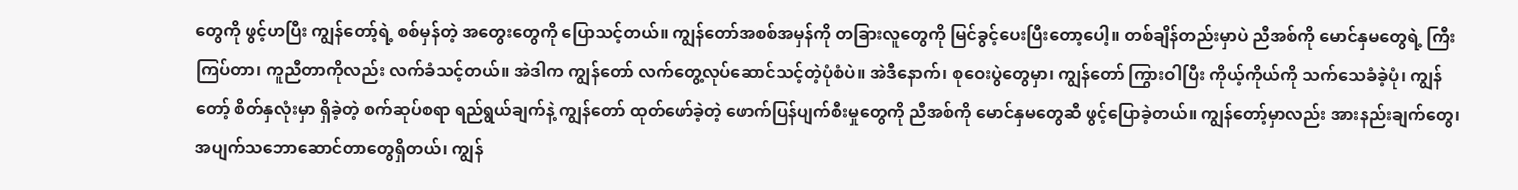တွေကို ဖွင့်ဟပြီး ကျွန်တော့်ရဲ့ စစ်မှန်တဲ့ အတွေးတွေကို ပြောသင့်တယ်။ ကျွန်တော်အစစ်အမှန်ကို တခြားလူတွေကို မြင်ခွင့်ပေးပြီးတော့ပေါ့။ တစ်ချိန်တည်းမှာပဲ ညီအစ်ကို မောင်နှမတွေရဲ့ ကြီးကြပ်တာ၊ ကူညီတာကိုလည်း လက်ခံသင့်တယ်။ အဲဒါက ကျွန်တော် လက်တွေ့လုပ်ဆောင်သင့်တဲ့ပုံစံပဲ။ အဲဒီနောက်၊ စုဝေးပွဲတွေမှာ၊ ကျွန်တော် ကြွားဝါပြီး ကိုယ့်ကိုယ်ကို သက်သေခံခဲ့ပုံ၊ ကျွန်တော့် စိတ်နှလုံးမှာ ရှိခဲ့တဲ့ စက်ဆုပ်စရာ ရည်ရွယ်ချက်နဲ့ ကျွန်တော် ထုတ်ဖော်ခဲ့တဲ့ ဖောက်ပြန်ပျက်စီးမှုတွေကို ညီအစ်ကို မောင်နှမတွေဆီ ဖွင့်ပြောခဲ့တယ်။ ကျွန်တော့်မှာလည်း အားနည်းချက်တွေ၊ အပျက်သဘောဆောင်တာတွေရှိတယ်၊ ကျွန်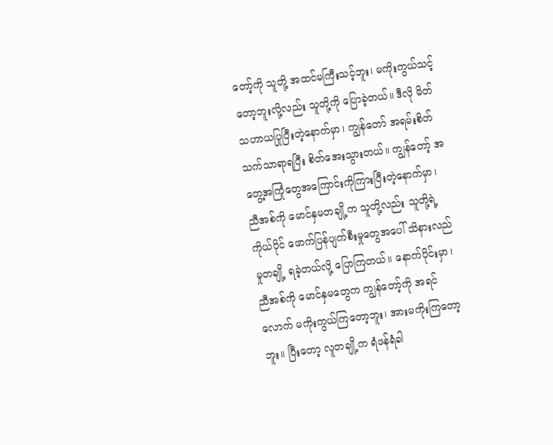တော့်ကို သူတို့ အထင်မကြီးသင့်ဘူး၊ မကိုးကွယ်သင့်တော့ဘူးလို့လည်း သူတို့ကို ပြောခဲ့တယ်။ ဒီလို မိတ်သဟာယပြုပြီးတဲ့နောက်မှာ၊ ကျွန်တော် အရမ်းစိတ်သက်သာရာရပြီး စိတ်အေးသွားတယ်။ ကျွန်တော့် အတွေ့အကြုံတွေအကြောင်းကိုကြားပြီးတဲ့နောက်မှာ၊ ညီအစ်ကို မောင်နှမတချို့က သူတို့လည်း သူတို့ရဲ့ ကိုယ်ပိုင် ဖောက်ပြန်ပျက်စီးမှုတွေအပေါ် သိနားလည်မှုတချို့ ရခဲ့တယ်လို့ ပြောကြတယ်။ နောက်ပိုင်းမှာ၊ ညီအစ်ကို မောင်နှမတွေက ကျွန်တော့်ကို အရင်လောက် မကိုးကွယ်ကြတော့ဘူး၊ အားမကိုးကြတော့ဘူး။ ပြီးတော့ လူတချို့က ရံဖန်ရံခါ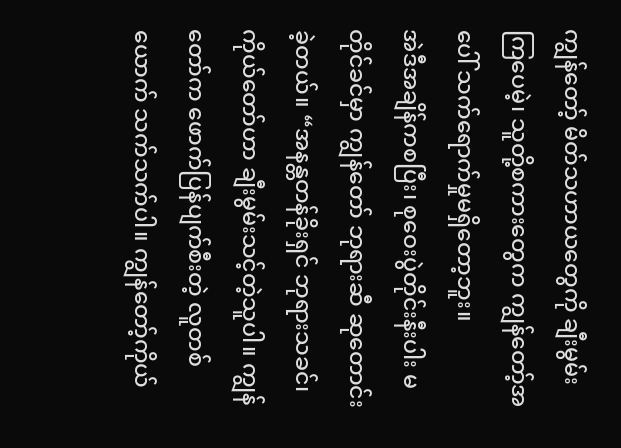ကျွန်တော့် မိတ်သဟာယတွေကို ချီးမွမ်းကြပေမဲ့၊ သူတို့စကားတွေက ကျွန်တော့်အပေါ် သက်ရောက်မှုမရှိတော့ဘူး။
အဲဒီအချိန်ကစပြီး၊ စုဝေးပွဲတိုင်းနီးပါး မတိုင်ခင်မှာ ကျွန်တော် ဘုရားဆီ ဆုတောင်းခဲ့တယ်။ “အနန္တတန်ခိုးရှင် ဘုရားသခင်၊ ကိုယ်တော်ဟာ ချီးမွမ်းသင့်တဲ့သူပါ။ ကျွန်တော်က ဖောက်ပြန်ပျက်စီးတဲ့ လူတစ်ယောက် သက်သက်ပါ။ ကျွန်တော့်ကိုယ်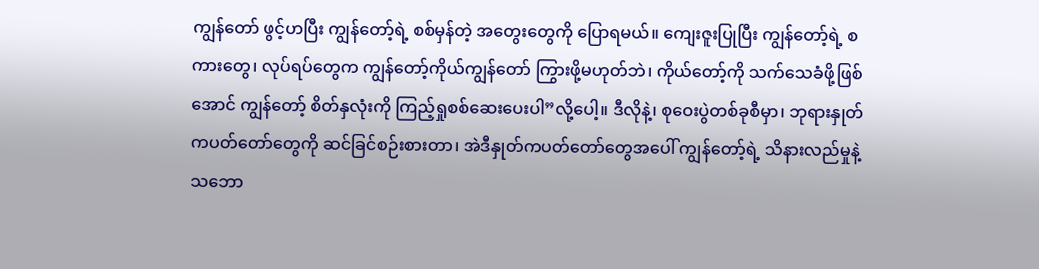ကျွန်တော် ဖွင့်ဟပြီး ကျွန်တော့်ရဲ့ စစ်မှန်တဲ့ အတွေးတွေကို ပြောရမယ်။ ကျေးဇူးပြုပြီး ကျွန်တော့်ရဲ့ စကားတွေ၊ လုပ်ရပ်တွေက ကျွန်တော့်ကိုယ်ကျွန်တော် ကြွားဖို့မဟုတ်ဘဲ၊ ကိုယ်တော့်ကို သက်သေခံဖို့ဖြစ်အောင် ကျွန်တော့် စိတ်နှလုံးကို ကြည့်ရှုစစ်ဆေးပေးပါ”လို့ပေါ့။ ဒီလိုနဲ့၊ စုဝေးပွဲတစ်ခုစီမှာ၊ ဘုရားနှုတ်ကပတ်တော်တွေကို ဆင်ခြင်စဉ်းစားတာ၊ အဲဒီနှုတ်ကပတ်တော်တွေအပေါ် ကျွန်တော့်ရဲ့ သိနားလည်မှုနဲ့ သဘော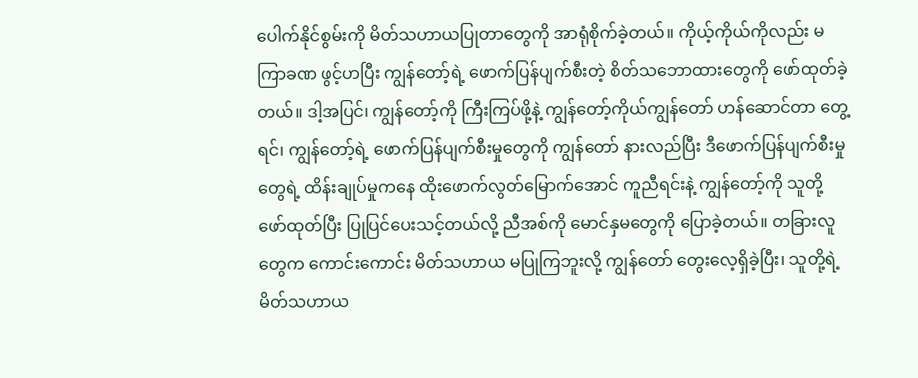ပေါက်နိုင်စွမ်းကို မိတ်သဟာယပြုတာတွေကို အာရုံစိုက်ခဲ့တယ်။ ကိုယ့်ကိုယ်ကိုလည်း မကြာခဏ ဖွင့်ဟပြီး ကျွန်တော့်ရဲ့ ဖောက်ပြန်ပျက်စီးတဲ့ စိတ်သဘောထားတွေကို ဖော်ထုတ်ခဲ့တယ်။ ဒါ့အပြင်၊ ကျွန်တော့်ကို ကြီးကြပ်ဖို့နဲ့ ကျွန်တော့်ကိုယ်ကျွန်တော် ဟန်ဆောင်တာ တွေ့ရင်၊ ကျွန်တော့်ရဲ့ ဖောက်ပြန်ပျက်စီးမှုတွေကို ကျွန်တော် နားလည်ပြီး ဒီဖောက်ပြန်ပျက်စီးမှုတွေရဲ့ ထိန်းချုပ်မှုကနေ ထိုးဖောက်လွတ်မြောက်အောင် ကူညီရင်းနဲ့ ကျွန်တော့်ကို သူတို့ ဖော်ထုတ်ပြီး ပြုပြင်ပေးသင့်တယ်လို့ ညီအစ်ကို မောင်နှမတွေကို ပြောခဲ့တယ်။ တခြားလူတွေက ကောင်းကောင်း မိတ်သဟာယ မပြုကြဘူးလို့ ကျွန်တော် တွေးလေ့ရှိခဲ့ပြီး၊ သူတို့ရဲ့ မိတ်သဟာယ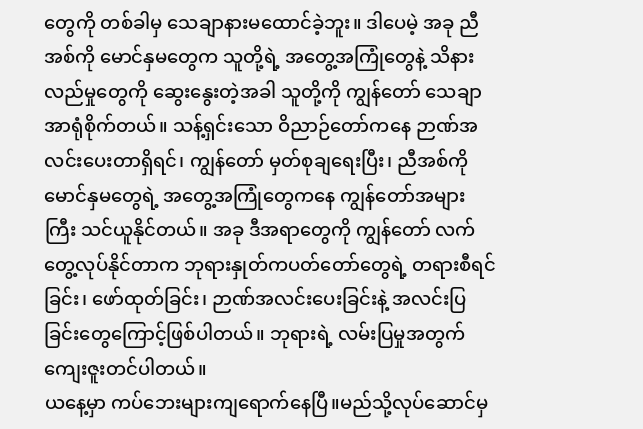တွေကို တစ်ခါမှ သေချာနားမထောင်ခဲ့ဘူး။ ဒါပေမဲ့ အခု ညီအစ်ကို မောင်နှမတွေက သူတို့ရဲ့ အတွေ့အကြုံတွေနဲ့ သိနားလည်မှုတွေကို ဆွေးနွေးတဲ့အခါ သူတို့ကို ကျွန်တော် သေချာအာရုံစိုက်တယ်။ သန့်ရှင်းသော ဝိညာဉ်တော်ကနေ ဉာဏ်အလင်းပေးတာရှိရင်၊ ကျွန်တော် မှတ်စုချရေးပြီး၊ ညီအစ်ကို မောင်နှမတွေရဲ့ အတွေ့အကြုံတွေကနေ ကျွန်တော်အများကြီး သင်ယူနိုင်တယ်။ အခု ဒီအရာတွေကို ကျွန်တော် လက်တွေ့လုပ်နိုင်တာက ဘုရားနှုတ်ကပတ်တော်တွေရဲ့ တရားစီရင်ခြင်း၊ ဖော်ထုတ်ခြင်း၊ ဉာဏ်အလင်းပေးခြင်းနဲ့ အလင်းပြခြင်းတွေကြောင့်ဖြစ်ပါတယ်။ ဘုရားရဲ့ လမ်းပြမှုအတွက် ကျေးဇူးတင်ပါတယ်။
ယနေ့မှာ ကပ်ဘေးများကျရောက်နေပြီ။မည်သို့လုပ်ဆောင်မှ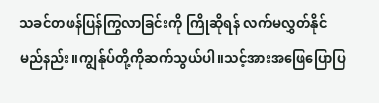သခင်တဖန်ပြန်ကြွလာခြင်းကို ကြိုဆိုရန် လက်မလွှတ်နိုင်မည်နည်း။ကျွန်ုပ်တို့ကိုဆက်သွယ်ပါ။သင့်အားအဖြေပြောပြ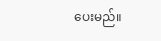ပေးမည်။